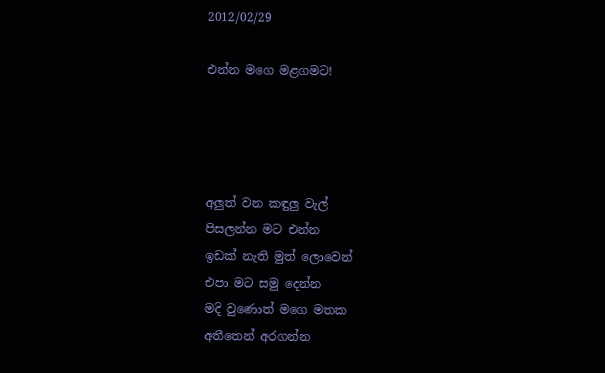2012/02/29

එන්න මගෙ මළගමට!




අලුත් වන කඳුලු වැල්
පිසලන්න මට එන්න
ඉඩක් නැති මුත් ලොවෙන්
එපා මට සමු දෙන්න
මදි වුණොත් මගෙ මතක
අතීතෙන් අරගන්න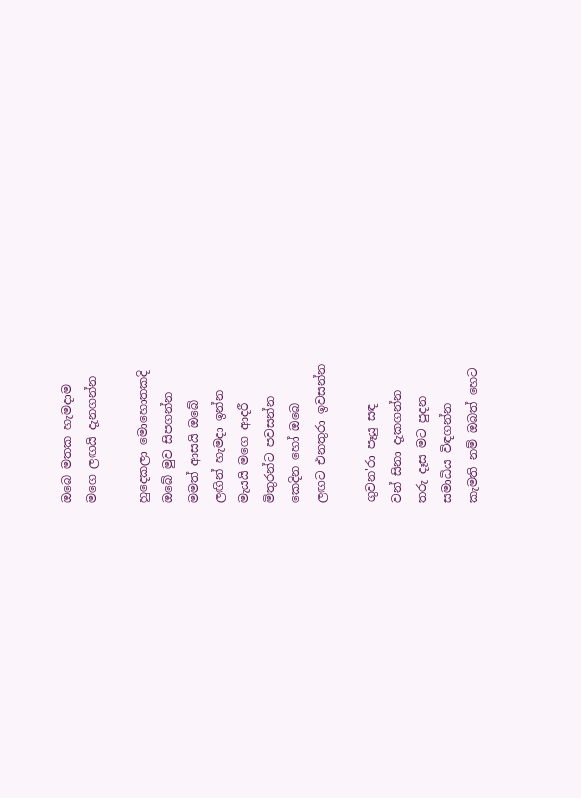ඔබෙ මතක හැමදාම
මගෙ ලඟයි දැනගන්න

හුදෙකලා මොහොතකදි
ඔබේ මුව සිපගන්න
මමත් ආසයි ඔබේ
ලඟින් හැමදා ඉන්න
මැයයි මගෙ ආදරී
මිතුරන්ට පවසන්න
කෙදින හෝ ඔබෙ
ලඟට එනතුරා ඉවසන්න

ගුවන'රා පෑයු සඳ
වන් සිනා දැකගන්න
තරු දෑස මට පුදන
සමාධිය විඳගන්න
කැමති නම් ඔබත් හෙට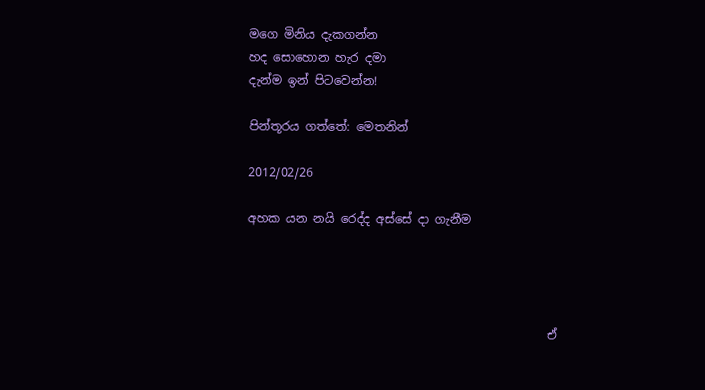මගෙ මිනිය දැකගන්න
හද සොහොන හැර දමා
දැන්ම ඉන් පිටවෙන්න!

පින්තූරය ගත්තේ: මෙතනින්

2012/02/26

අහක යන නයි රෙද්ද අස්සේ දා ගැනීම




                                                  ඒ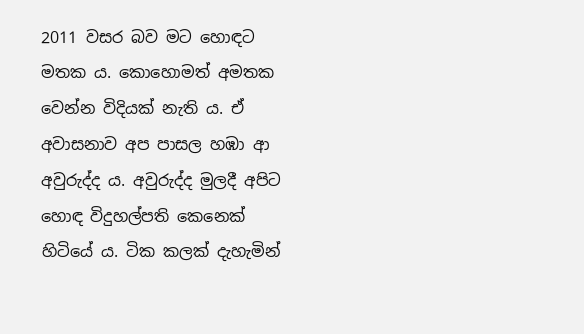2011 වසර බව මට හොඳට මතක ය. කොහොමත් අමතක වෙන්න විදියක් නැති ය. ඒ අවාසනාව අප පාසල හඹා ආ අවුරුද්ද ය. අවුරුද්ද මුලදී අපිට හොඳ විදුහල්පති කෙනෙක් හිටියේ ය. ටික කලක් දැහැමින්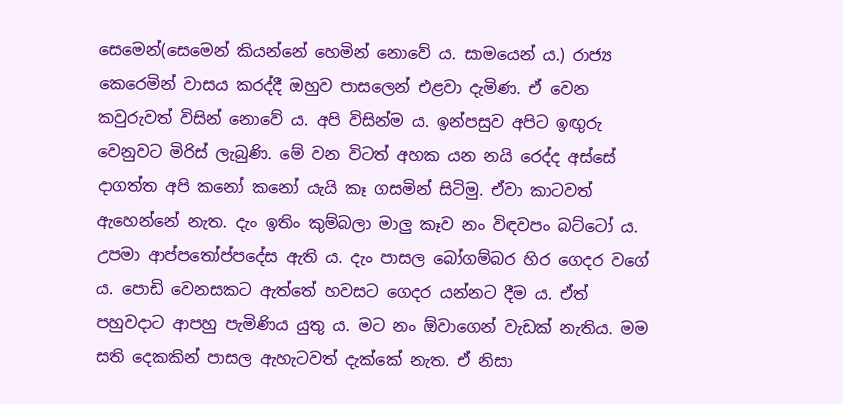සෙමෙන්(සෙමෙන් කියන්නේ හෙමින් නොවේ ය. සාමයෙන් ය.) රාජ්‍ය කෙරෙමින් වාසය කරද්දී ඔහුව පාසලෙන් එළවා දැමිණ. ඒ වෙන කවුරුවත් විසින් නොවේ ය. අපි විසින්ම ය. ඉන්පසුව අපිට ඉඟුරු වෙනුවට මිරිස් ලැබුණි. මේ වන විටත් අහක යන නයි රෙද්ද අස්සේ දාගත්ත අපි කනෝ කනෝ යැයි කෑ ගසමින් සිටිමු. ඒවා කාටවත් ඇහෙන්නේ නැත. දැං ඉතිං කුම්බලා මාලු කෑව නං විඳවපං බට්ටෝ ය. උපමා ආප්පතෝප්පදේස ඇති ය. දැං පාසල බෝගම්බර හිර ගෙදර වගේ ය. පොඩි වෙනසකට ඇත්තේ හවසට ගෙදර යන්නට දීම ය. ඒත් පහුවදාට ආපහු පැමිණිය යුතු ය. මට නං ඕවාගෙන් වැඩක් නැතිය. මම සති දෙකකින් පාසල ඇහැටවත් දැක්කේ නැත. ඒ නිසා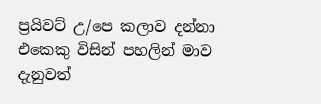ප්‍රයිවට් උ/පෙ කලාව දන්නා එකෙකු විසින් පහලින් මාව දැනුවත්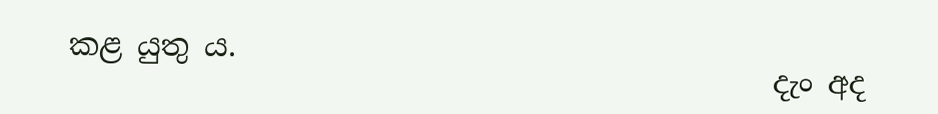කළ යුතු ය.
                                               දැං අද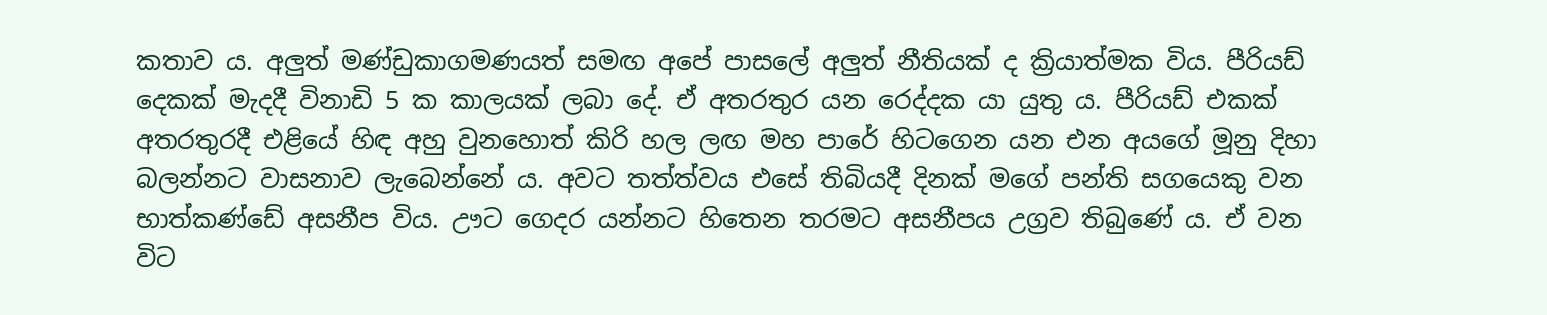කතාව ය. අලුත් මණ්ඩුකාගමණයත් සමඟ අපේ පාසලේ අලුත් නීතියක් ද ක්‍රියාත්මක විය. පීරියඩ් දෙකක් මැදදී විනාඩි 5 ක කාලයක් ලබා දේ. ඒ අතරතුර යන රෙද්දක යා යුතු ය. පීරියඩ් එකක් අතරතුරදී එළියේ හිඳ අහු වුනහොත් කිරි හල ලඟ මහ පාරේ හිටගෙන යන එන අයගේ මූනු දිහා බලන්නට වාසනාව ලැබෙන්නේ ය. අවට තත්ත්වය එසේ තිබියදී දිනක් මගේ පන්ති සගයෙකු වන භාත්කණ්ඩේ අසනීප විය. ඌට ගෙදර යන්නට හිතෙන තරමට අසනීපය උග්‍රව තිබුණේ ය. ඒ වන විට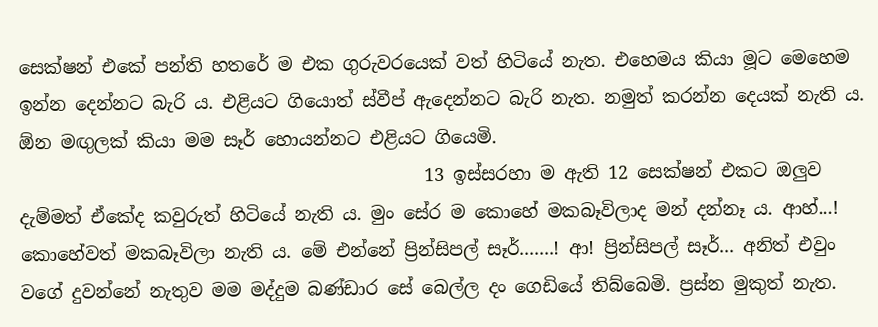සෙක්ෂන් එකේ පන්ති හතරේ ම එක ගුරුවරයෙක් වත් හිටියේ නැත. එහෙමය කියා මූට මෙහෙම ඉන්න දෙන්නට බැරි ය. එළියට ගියොත් ස්වීප් ඇදෙන්නට බැරි නැත. නමුත් කරන්න දෙයක් නැති ය. ඕන මඟුලක් කියා මම සෑර් හොයන්නට එළියට ගියෙමි.
                                             13 ඉස්සරහා ම ඇති 12 සෙක්ෂන් එකට ඔලුව දැම්මත් ඒකේද කවුරුත් හිටියේ නැති ය. මුං සේර ම කොහේ මකබෑවිලාද මන් දන්නෑ ය. ආහ්...! කොහේවත් මකබෑවිලා නැති ය. මේ එන්නේ ප්‍රින්සිපල් සෑර්.......! ආ! ප්‍රින්සිපල් සෑර්... අනිත් එවුං වගේ දුවන්නේ නැතුව මම මද්දුම බණ්ඩාර සේ බෙල්ල දං ගෙඩියේ තිබ්බෙමි. ප්‍රස්න මුකුත් නැත.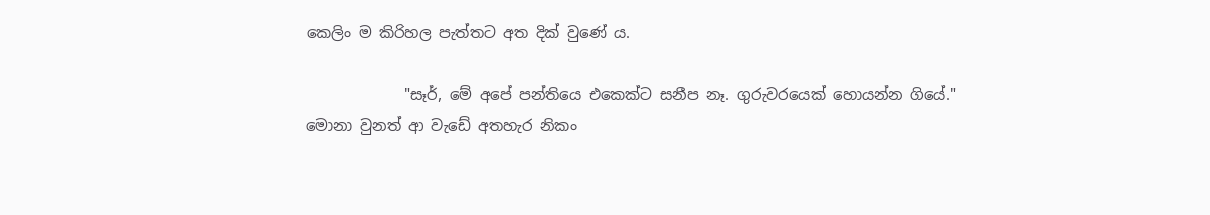කෙලිං ම කිරිහල පැත්තට අත දික් වුණේ ය.

             "සෑර්, මේ අපේ පන්තියෙ එකෙක්ට සනීප නෑ. ගුරුවරයෙක් හොයන්න ගියේ." මොනා වුනත් ආ වැඩේ අතහැර නිකං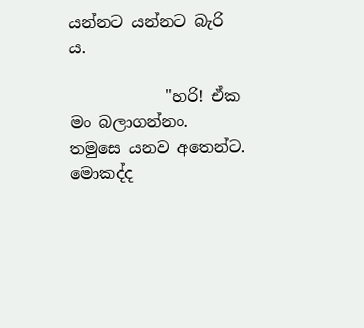යන්නට යන්නට බැරි ය.

            "හරි! ඒක මං බලාගන්නං. තමුසෙ යනව අතෙන්ට. මොකද්ද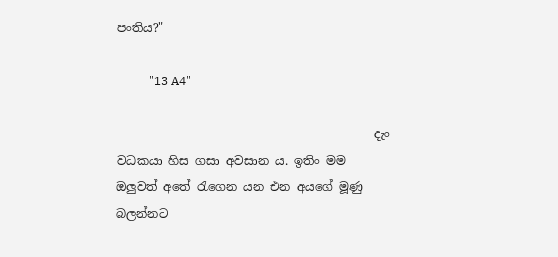පංතිය?"

           "13 A4"

                                           දැං වධකයා හිස ගසා අවසාන ය. ඉතිං මම ඔලුවත් අතේ රැගෙන යන එන අයගේ මූණු බලන්නට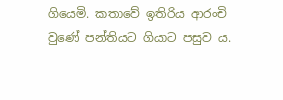ගියෙමි. කතාවේ ඉතිරිය ආරංචි වුණේ පන්තියට ගියාට පසුව ය.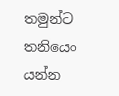තමුන්ට තනියෙං යන්න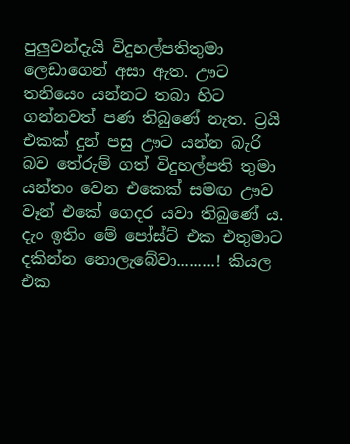පුලුවන්දැයි විදුහල්පතිතුමා ලෙඩාගෙන් අසා ඇත. ඌට තනියෙං යන්නට තබා හිට ගන්නවත් පණ තිබුණේ නැත. ට්‍රයි එකක් දුන් පසු ඌට යන්න බැරි බව තේරුම් ගත් විදුහල්පති තුමා යන්තං වෙන එකෙක් සමඟ ඌව වෑන් එකේ ගෙදර යවා තිබුණේ ය. දැං ඉතිං මේ පෝස්ට් එක එතුමාට දකින්න නොලැබේවා.........! කියල එක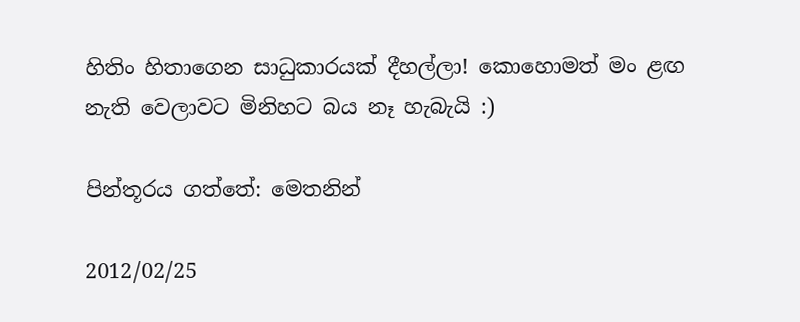හිතිං හිතාගෙන සාධුකාරයක් දීහල්ලා! කොහොමත් මං ළඟ නැති වෙලාවට මිනිහට බය නෑ හැබැයි :)

පින්තූරය ගත්තේ: මෙතනින්

2012/02/25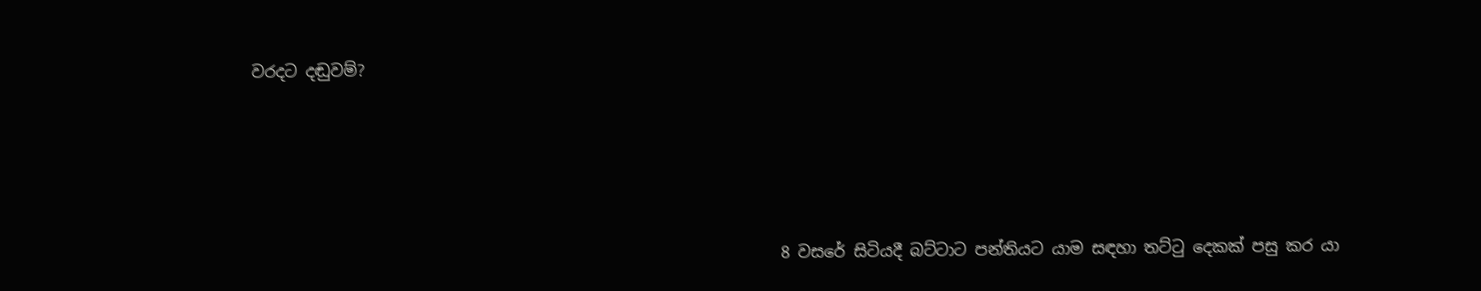වරදට දඬුවම්?




                                                                  8 වසරේ සිටියදී බට්ටාට පන්තියට යාම සඳහා තට්ටු දෙකක් පසු කර යා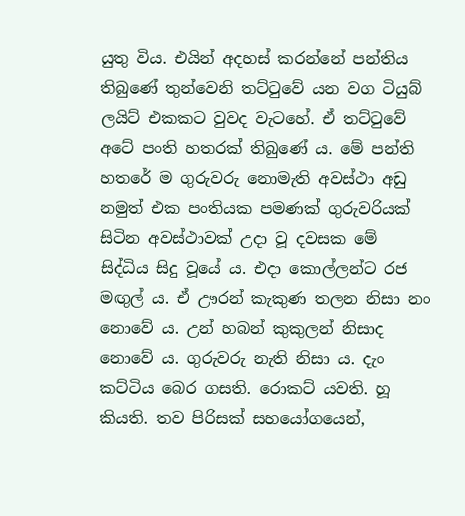යුතු විය. එයින් අදහස් කරන්නේ පන්තිය තිබුණේ තුන්වෙනි තට්ටුවේ යන වග ටියුබ් ලයිට් එකකට වුවද වැටහේ. ඒ තට්ටුවේ අටේ පංති හතරක් තිබුණේ ය. මේ පන්ති හතරේ ම ගුරුවරු නොමැති අවස්ථා අඩු නමුත් එක පංතියක පමණක් ගුරුවරියක් සිටින අවස්ථාවක් උදා වූ දවසක මේ සිද්ධිය සිදු වූයේ ය. එදා කොල්ලන්ට රජ මඟුල් ය. ඒ ඌරන් කැකුණ තලන නිසා නං නොවේ ය. උන් හබන් කුකුලන් නිසාද නොවේ ය. ගුරුවරු නැති නිසා ය. දැං කට්ටිය බෙර ගසති. රොකට් යවති. හූ කියති. තව පිරිසක් සහයෝගයෙන්,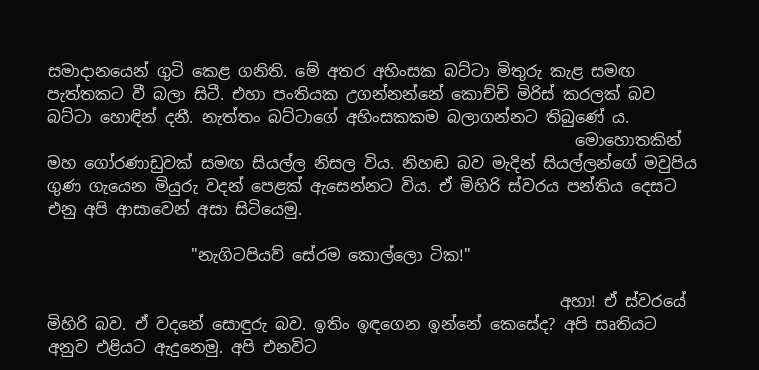සමාදානයෙන් ගුටි කෙළ ගනිති. මේ අතර අහිංසක බට්ටා මිතුරු කැළ සමඟ පැත්තකට වී බලා සිටී. එහා පංතියක උගන්නන්නේ කොච්චි මිරිස් කරලක් බව බට්ටා හොඳින් දනී. නැත්තං බට්ටාගේ අහිංසකකම බලාගන්නට තිබුණේ ය.
                                                                  මොහොතකින් මහ ගෝරණාඩුවක් සමඟ සියල්ල නිසල විය. නිහඬ බව මැදින් සියල්ලන්ගේ මවුපිය ගුණ ගැයෙන මියුරු වදන් පෙළක් ඇසෙන්නට විය. ඒ මිහිරි ස්වරය පන්තිය දෙසට එනු අපි ආසාවෙන් අසා සිටියෙමු.

                  "නැගිටපියව් සේරම කොල්ලො ටික!"

                                                                අහා! ඒ ස්වරයේ මිහිරි බව. ඒ වදනේ සොඳුරු බව. ඉතිං ඉඳගෙන ඉන්නේ කෙසේද? අපි සෘතියට අනුව එළියට ඇදුනෙමු. අපි එනවිට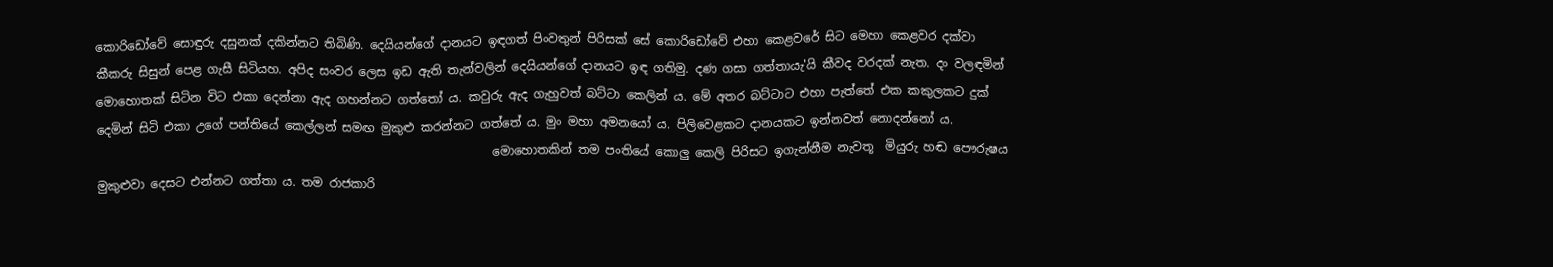කොරිඩෝවේ සොඳුරු දසුනක් දකින්නට තිබිණි. දෙයියන්ගේ දානයට ඉඳගත් පිංවතුන් පිරිසක් සේ කොරිඩෝවේ එහා කෙළවරේ සිට මෙහා කෙළවර දක්වා කීකරු සිසුන් පෙළ ගැසී සිටියහ. අපිද සංවර ලෙස ඉඩ ඇති තැන්වලින් දෙයියන්ගේ දානයට ඉඳ ගතිමු. දණ ගසා ගත්තායැ'යි කීවද වරදක් නැත. දං වලඳමින් මොහොතක් සිටින විට එකා දෙන්නා ඇද ගහන්නට ගත්තෝ ය. කවුරු ඇද ගැහුවත් බට්ටා කෙලින් ය. මේ අතර බට්ටාට එහා පැත්තේ එක කකුලකට දුක් දෙමින් සිටි එකා උගේ පන්තියේ කෙල්ලන් සමඟ මුකුළු කරන්නට ගත්තේ ය. මුං මහා අමනයෝ ය. පිලිවෙළකට දානයකට ඉන්නවත් නොදන්නෝ ය.
                                                                  මොහොතකින් තම පංතියේ කොලු කෙලි පිරිසට ඉගැන්නීම නැවතූ  මියුරු හඬ පෞරුෂය මුකුළුවා දෙසට එන්නට ගත්තා ය. තම රාජකාරි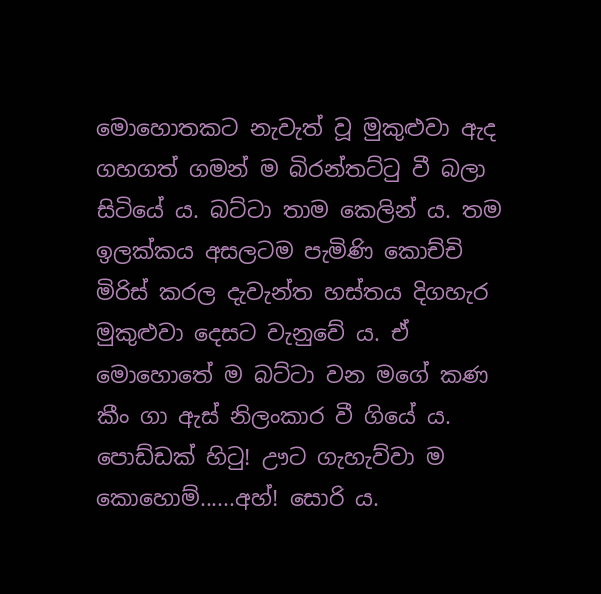මොහොතකට නැවැත් වූ මුකුළුවා ඇද ගහගත් ගමන් ම බිරන්තට්ටු වී බලා සිටියේ ය. බට්ටා තාම කෙලින් ය. තම ඉලක්කය අසලටම පැමිණි කොච්චි මිරිස් කරල දැවැන්ත හස්තය දිගහැර මුකුළුවා දෙසට වැනුවේ ය. ඒ මොහොතේ ම බට්ටා වන මගේ කණ කීං ගා ඇස් නිලංකාර වී ගියේ ය. පොඩ්ඩක් හිටු! ඌට ගැහැව්වා ම කොහොම්......අහ්! සොරි ය.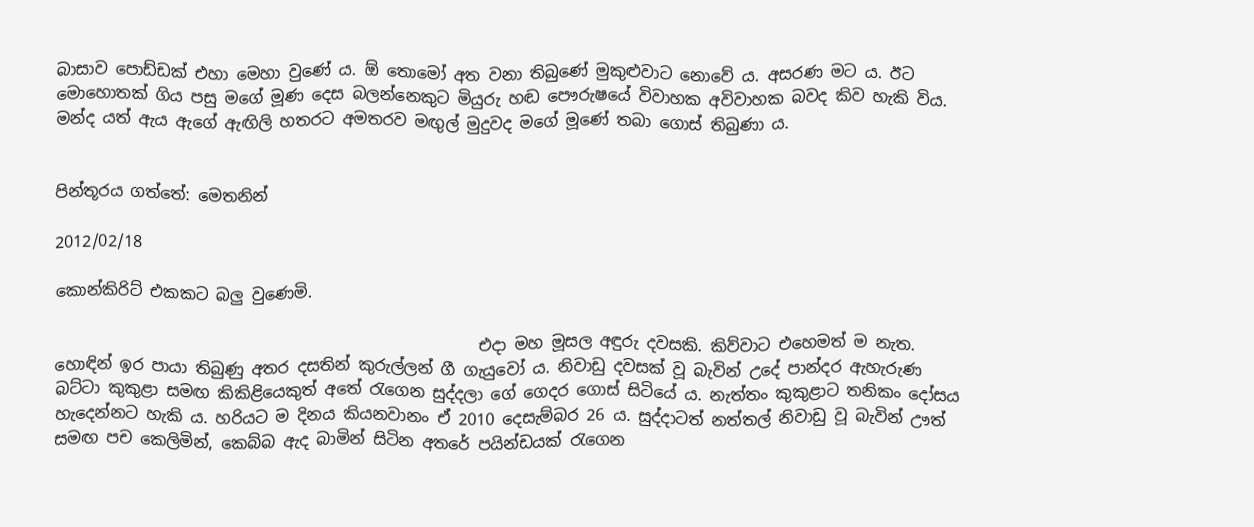බාසාව පොඩ්ඩක් එහා මෙහා වුණේ ය. ඕ තොමෝ අත වනා තිබුණේ මුකුළුවාට නොවේ ය. අසරණ මට ය. ඊට මොහොතක් ගිය පසු මගේ මූණ දෙස බලන්නෙකුට මියුරු හඬ පෞරුෂයේ විවාහක අවිවාහක බවද කිව හැකි විය. මන්ද යත් ඇය ඇගේ ඇඟිලි හතරට අමතරව මඟුල් මුදුවද මගේ මූණේ තබා ගොස් තිබුණා ය.


පින්තූරය ගත්තේ: මෙතනින්

2012/02/18

කොන්කිරිට් එකකට බලු වුණෙමි.

                                                     එදා මහ මූසල අඳුරු දවසකි. කිව්වාට එහෙමත් ම නැත. හොඳින් ඉර පායා තිබුණු අතර දසතින් කුරුල්ලන් ගී ගැයුවෝ ය. නිවාඩු දවසක් වූ බැවින් උදේ පාන්දර ඇහැරුණ බට්ටා කුකුළා සමඟ කිකිළියෙකුත් අතේ රැගෙන සුද්දලා ගේ ගෙදර ගොස් සිටියේ ය. නැත්තං කුකුළාට තනිකං දෝසය හැදෙන්නට හැකි ය. හරියට ම දිනය කියනවානං ඒ 2010 දෙසැම්බර 26 ය. සුද්දාටත් නත්තල් නිවාඩු වූ බැවින් ඌත් සමඟ පච කෙලිමින්, කෙබ්බ ඇද බාමින් සිටින අතරේ පයින්ඩයක් රැගෙන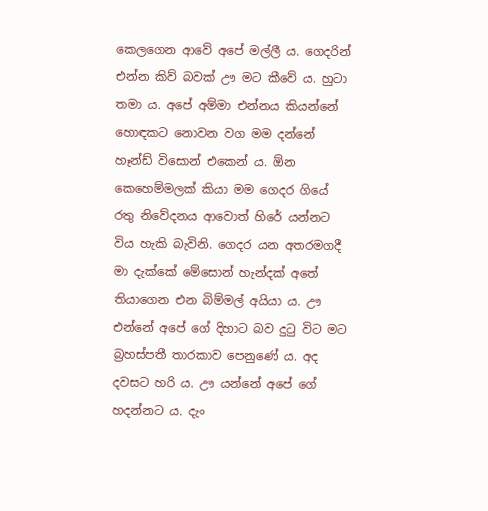කෙලගෙන ආවේ අපේ මල්ලී ය. ගෙදරින් එන්න කිව් බවක් ඌ මට කීවේ ය. හුටා තමා ය. අපේ අම්මා එන්නය කියන්නේ හොඳකට නොවන වග මම දන්නේ හෑන්ඩ් විසොන් එකෙන් ය. ඕන කෙහෙම්මලක් කියා මම ගෙදර ගියේ රතු නිවේදනය ආවොත් හිරේ යන්නට විය හැකි බැවිනි. ගෙදර යන අතරමගදී මා දැක්කේ මේසොන් හැන්දක් අතේ තියාගෙන එන බිම්මල් අයියා ය. ඌ එන්නේ අපේ ගේ දිහාට බව දුටු විට මට බ්‍රහස්පතී තාරකාව පෙනුණේ ය. අද දවසට හරි ය. ඌ යන්නේ අපේ ගේ හදන්නට ය. දැං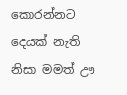කොරන්නට දෙයක් නැති නිසා මමත් ඌ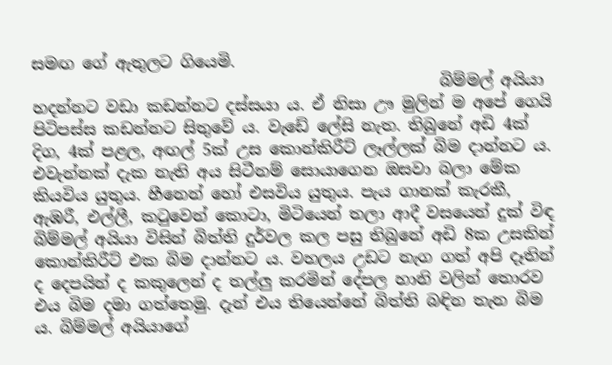සමඟ ගේ ඇතුලට ගියෙමි.
                                                   බිම්මල් අයියා හදන්නට වඩා කඩන්නට දස්සයා ය. ඒ නිසා ඌ මුලින් ම අපේ ගෙයි පිටිපස්ස කඩන්නට සිතුවේ ය. වැඩේ ලේසි නැත. තිබුනේ අඩි 4ක් දිග, 4ක් පළල, අඟල් 5ක් උස කොන්කිරීට් ලෑල්ලක් බිම දාන්නට ය. එවැන්නක් දැක නැති අය සිටීනම් සොයාගෙන ඔසවා බලා මේක කියවිය යුතුය. හීනෙන් හෝ එසවිය යුතුය. පැය ගානක් කැරකී, ඇඹරී, එල්ලී, කටුවෙන් කොටා, මිටියෙන් තලා ආදී වසයෙන් දුක් විඳ බිම්මල් අයියා විසින් බිත්ති දුර්වල කල පසු තිබුනේ අඩි 8ක උසකින් කොන්කිරීට් එක බිම දාන්නට ය. වහලය උඩට නැග ගත් අපි දෑතින් ද දෙපයින් ද කකුලෙන් ද තල්ලු කරමින් දේපල හානි වලින් තොරව එය බිම දමා ගත්තෙමු. දැන් එය තියෙන්නේ බිත්ති බඳින තැන බිම ය. බිම්මල් අයියාගේ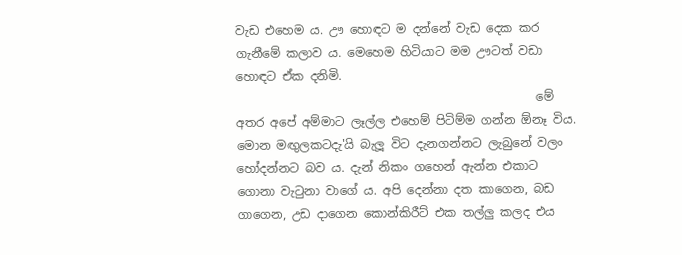වැඩ එහෙම ය. ඌ හොඳට ම දන්නේ වැඩ දෙක කර ගැනීමේ කලාව ය. මෙහෙම හිටියාට මම ඌටත් වඩා හොඳට ඒක දනිමි.
                                                  මේ අතර අපේ අම්මාට ලෑල්ල එහෙම් පිටිම්ම ගන්න ඕනෑ විය. මොන මඟුලකටදැ'යි බැලූ විට දැනගන්නට ලැබුනේ වලං හෝදන්නට බව ය. දැන් නිකං ගහෙන් ඇන්න එකාට ගොනා වැටුනා වාගේ ය. අපි දෙන්නා දත කාගෙන, බඩ ගාගෙන, උඩ දාගෙන කොන්කිරීට් එක තල්ලු කලද එය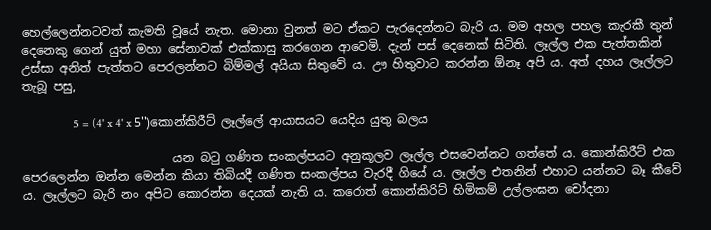හෙල්ලෙන්නටවත් කැමති වූයේ නැත. මොනා වුනත් මට ඒකට පැරදෙන්නට බැරි ය. මම අහල පහල කැරකී තුන් දෙනෙකු ගෙන් යුත් මහා සේනාවක් එක්කාසු කරගෙන ආවෙමි. දැන් පස් දෙනෙක් සිටිති. ලෑල්ල එක පැත්තකින් උස්සා අනිත් පැත්තට පෙරලන්නට බිම්මල් අයියා සිතුවේ ය. ඌ හිතුවාට කරන්න ඕනෑ අපි ය. අත් දහය ලෑල්ලට තැබූ පසු,

                 5 = (4' x 4' x 5'')කොන්කිරීට් ලෑල්ලේ ආයාසයට යෙදිය යුතු බලය

                         යන බටු ගණිත සංකල්පයට අනුකූලව ලෑල්ල එසවෙන්නට ගත්තේ ය. කොන්කිරීට් එක පෙරලෙන්න ඔන්න මෙන්න කියා තිබියදී ගණිත සංකල්පය වැරදී ගියේ ය. ලෑල්ල එතනින් එහාට යන්නට බෑ කීවේ ය. ලෑල්ලට බැරි නං අපිට කොරන්න දෙයක් නැති ය. කරොත් කොන්කිරිට් හිමිකම් උල්ලංඝන චෝදනා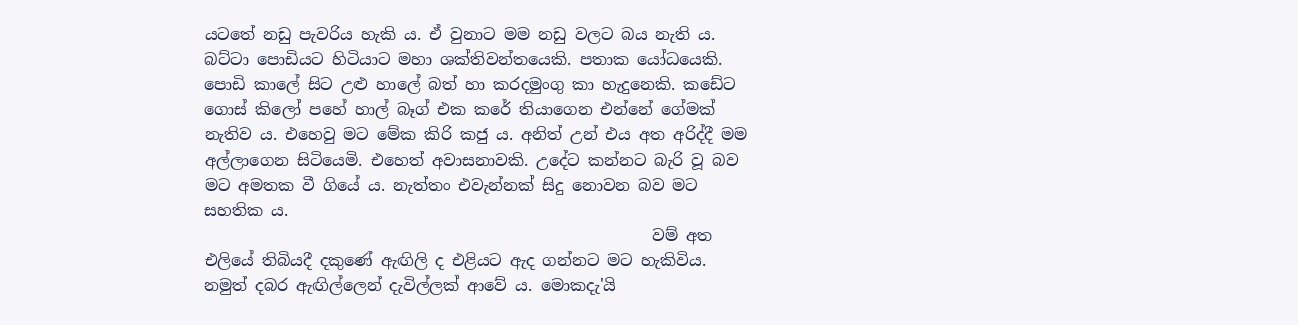යටතේ නඩු පැවරිය හැකි ය. ඒ වුනාට මම නඩු වලට බය නැති ය. බට්ටා පොඩියට හිටියාට මහා ශක්තිවන්තයෙකි. පතාක යෝධයෙකි. පොඩි කාලේ සිට උළු හාලේ බත් හා කරදමුංගු කා හැදුනෙකි. කඩේට ගොස් කිලෝ පහේ හාල් බෑග් එක කරේ තියාගෙන එන්නේ ගේමක් නැතිව ය. එහෙවු මට මේක කිරි කජු ය. අනිත් උන් එය අත අරිද්දී මම අල්ලාගෙන සිටියෙමි. එහෙත් අවාසනාවකි. උදේට කන්නට බැරි වූ බව මට අමතක වී ගියේ ය. නැත්තං එවැන්නක් සිදු නොවන බව මට සහතික ය.
                                                        වම් අත එලියේ තිබියදී දකුණේ ඇඟිලි ද එළියට ඇද ගන්නට මට හැකිවිය. නමුත් දබර ඇඟිල්ලෙන් දැවිල්ලක් ආවේ ය. මොකදැ'යි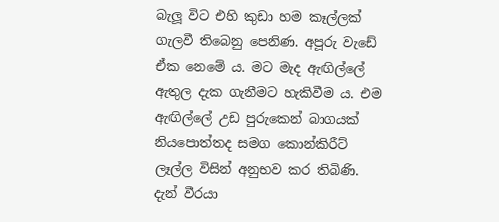බැලූ විට එහි කුඩා හම කෑල්ලක් ගැලවී තිබෙනු පෙනිණ. අපූරු වැඩේ ඒක නෙමේ ය. මට මැද ඇඟිල්ලේ ඇතුල දැක ගැනීමට හැකිවීම ය. එම ඇඟිල්ලේ උඩ පුරුකෙන් බාගයක් නියපොත්තද සමග කොන්කිරීට් ලෑල්ල විසින් අනුභව කර තිබිණි. දැන් වීරයා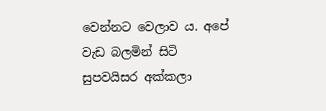වෙන්නට වෙලාව ය. අපේ වැඩ බලමින් සිටි සුපවයිසර අක්කලා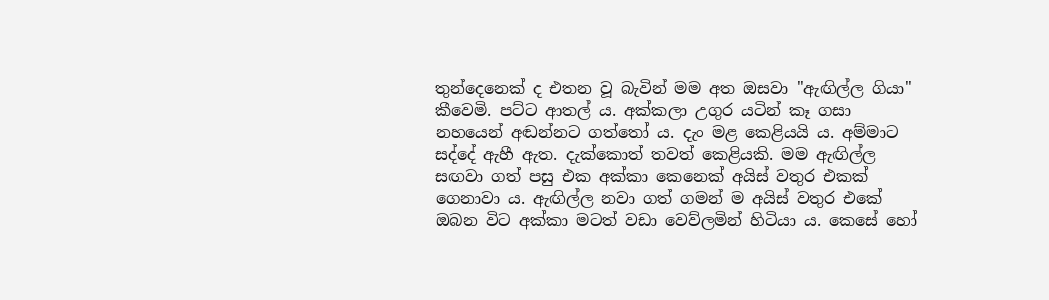තුන්දෙනෙක් ද එතන වූ බැවින් මම අත ඔසවා "ඇඟිල්ල ගියා" කීවෙමි. පට්ට ආතල් ය. අක්කලා උගුර යටින් කෑ ගසා නහයෙන් අඬන්නට ගත්තෝ ය. දැං මළ කෙළියයි ය. අම්මාට සද්දේ ඇහී ඇත. දැක්කොත් තවත් කෙළියකි. මම ඇඟිල්ල සඟවා ගත් පසු එක අක්කා කෙනෙක් අයිස් වතුර එකක් ගෙනාවා ය. ඇඟිල්ල නවා ගත් ගමන් ම අයිස් වතුර එකේ ඔබන විට අක්කා මටත් වඩා වෙව්ලමින් හිටියා ය. කෙසේ හෝ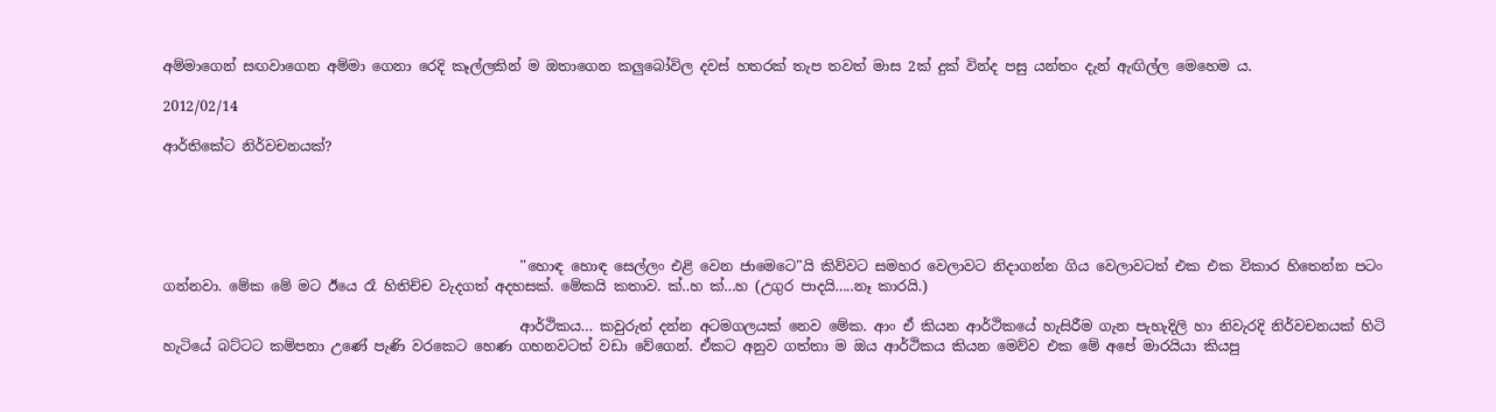අම්මාගෙන් සඟවාගෙන අම්මා ගෙනා රෙදි කෑල්ලකින් ම ඔතාගෙන කලුබෝවිල දවස් හතරක් තැප තවත් මාස 2ක් දුක් වින්ද පසු යන්තං දැන් ඇඟිල්ල මෙහෙම ය.

2012/02/14

ආර්තිකේට නිර්වචනයක්?





                                                   ''හොඳ හොඳ සෙල්ලං එළි වෙන ජාමෙටෙ''යි කිව්වට සමහර වෙලාවට නිදාගන්න ගිය වෙලාවටත් එක එක විකාර හිතෙන්න පටං ගන්නවා. මේක මේ මට ඊයෙ රෑ හිතිච්ච වැදගත් අදහසක්. මේකයි කතාව. ක්..හ ක්...හ (උගුර පාදයි.....නෑ කාරයි.)

                                                   ආර්ථිකය... කවුරුත් දන්න අටමගලයක් නෙව මේක. ආං ඒ කියන ආර්ථිකයේ හැසිරීම ගැන පැහැදිලි හා නිවැරදි නිර්වචනයක් හිටි හැටියේ බට්ටට කම්පනා උණේ පැණි වරකෙට හෙණ ගහනවටත් වඩා වේගෙන්. ඒකට අනුව ගත්තා ම ඔය ආර්ථිකය කියන මෙව්ව එක මේ අපේ මාරයියා කියපු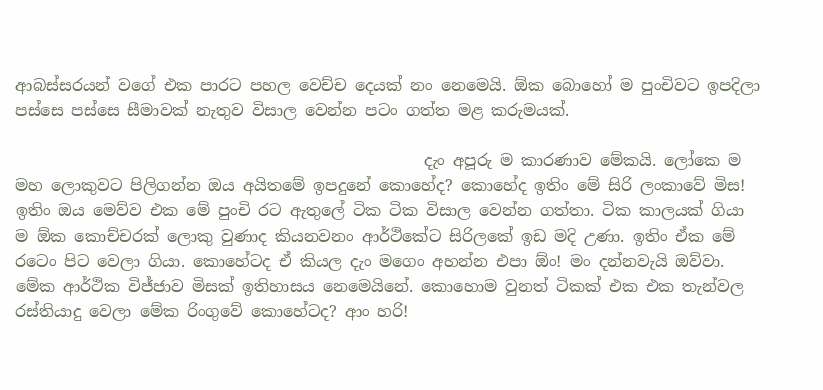ආබස්සරයන් වගේ එක පාරට පහල වෙච්ච දෙයක් නං නෙමෙයි. ඕක බොහෝ ම පුංචිවට ඉපදිලා පස්සෙ පස්සෙ සීමාවක් නැතුව විසාල වෙන්න පටං ගත්ත මළ කරුමයක්.

                                                   දැං අපූරු ම කාරණාව මේකයි. ලෝකෙ ම මහ ලොකුවට පිලිගන්න ඔය අයිතමේ ඉපදුනේ කොහේද? කොහේද ඉතිං මේ සිරි ලංකාවේ මිස! ඉතිං ඔය මෙව්ව එක මේ පුංචි රට ඇතුලේ ටික ටික විසාල වෙන්න ගත්තා. ටික කාලයක් ගියා ම ඕක කොච්චරක් ලොකු වුණාද කියනවනං ආර්ථිකේට සිරිලකේ ඉඩ මදි උණා. ඉතිං ඒක මේ රටෙං පිට වෙලා ගියා. කොහේටද ඒ කියල දැං මගෙං අහන්න එපා ඕං! මං දන්නවැයි ඔව්වා. මේක ආර්ථික විජ්ජාව මිසක් ඉතිහාසය නෙමෙයිනේ. කොහොම වුනත් ටිකක් එක එක තැන්වල රස්තියාදු වෙලා මේක රිංගුවේ කොහේටද? ආං හරි!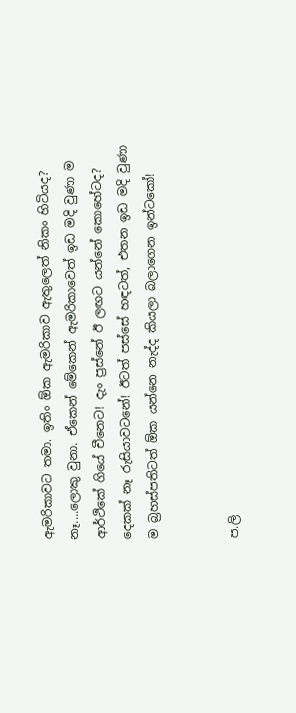ඇමරිකාවට තමා. ඉතිං ඕක ඇමරිකාව ඇතුලෙත් නිකං හිටියද? නෑ....ලොකු වුනා. ඒකෙන් මේකෙන් ඇමරිකාවෙත් ඉඩ මදි වුණා ම ආර්ථිකේ ගියේ චීනෙට! දැං ප්‍රස්නේ ඊ ලඟට යන්නේ කොහේටද? දෙකක් නෑ රුසියාවටනේ! ඊටත් පස්සේ හඳටත්, එතන ඉඩ මදි වුණා ම බ්‍රහස්පතිටත් ඕක යන්නෙ නැද්ද කියලා බලාගෙන ඉන්ටකෝ!


ප.ලි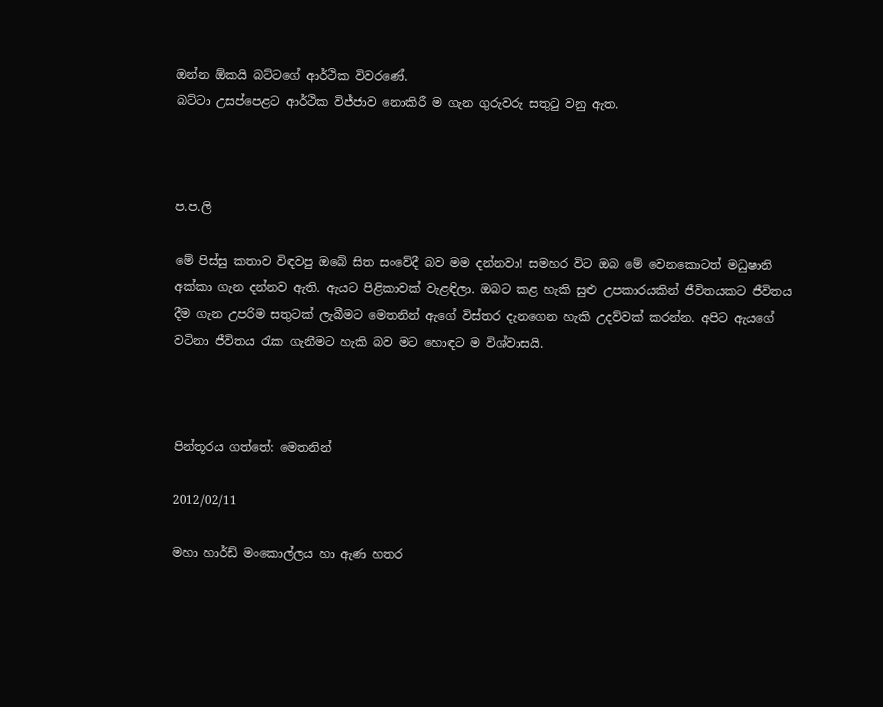ඔන්න ඕකයි බට්ටගේ ආර්ථික විවරණේ.
බට්ටා උසප්පෙළට ආර්ථික විජ්ජාව නොකිරී ම ගැන ගුරුවරු සතුටු වනු ඇත.



ප.ප.ලි

මේ පිස්සු කතාව විඳවපු ඔබේ සිත සංවේදී බව මම දන්නවා! සමහර විට ඔබ මේ වෙනකොටත් මධුෂානි අක්කා ගැන දන්නව ඇති. ඇයට පිළිකාවක් වැළඳිලා. ඔබට කළ හැකි සුළු උපකාරයකින් ජීවිතයකට ජීවිතය දීම ගැන උපරිම සතුටක් ලැබීමට මෙතනින් ඇගේ විස්තර දැනගෙන හැකි උදව්වක් කරන්න. අපිට ඇයගේ වටිනා ජීවිතය රැක ගැනීමට හැකි බව මට හොඳට ම විශ්වාසයි.



පින්තූරය ගත්තේ: මෙතනින්

2012/02/11

මහා හාර්ඩ් මංකොල්ලය හා ඇණ හතර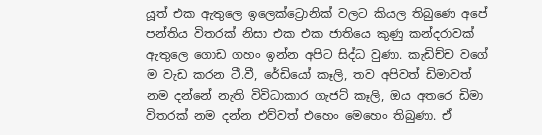යූත් එක ඇතුලෙ ඉලෙක්ට්‍රොනික් වලට කියල තිබුණෙ අපේ පන්තිය විතරක් නිසා එක එක ජාතියෙ කුණු කන්දරාවක් ඇතුලෙ ගොඩ ගහං ඉන්න අපිට සිද්ධ වුණා. කැඩිච්ච වගේ ම වැඩ කරන ටී.වී, රේඩියෝ කෑලි, තව අපිවත් ඩිමාවත් නම දන්නේ නැති විවිධාකාර ගැජට් කෑලි, ඔය අතරෙ ඩිමා විතරක් නම දන්න එව්වත් එහෙං මෙහෙං තිබුණා. ඒ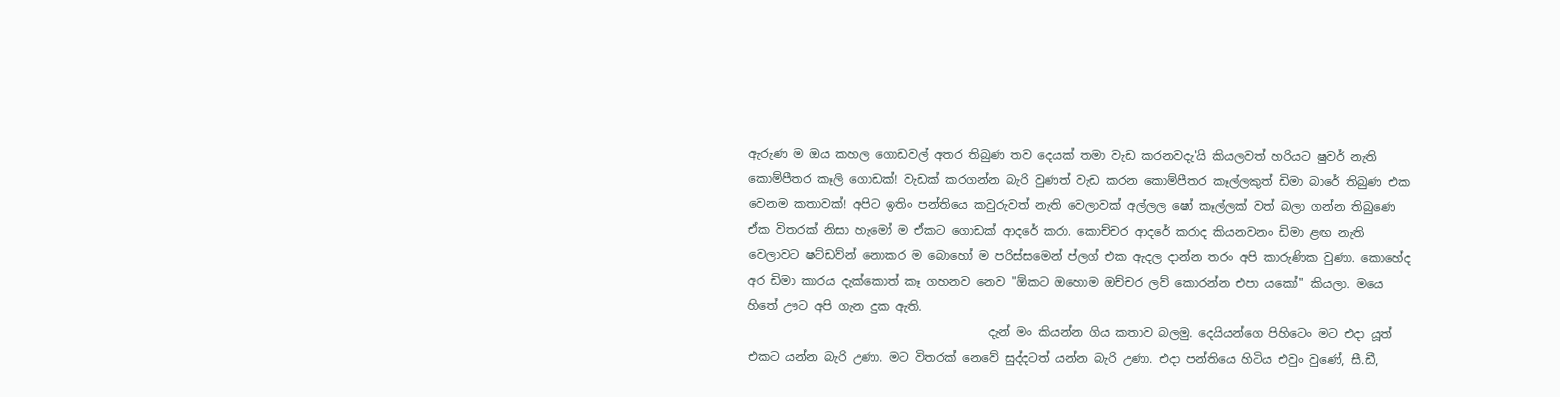ඇරුණ ම ඔය කහල ගොඩවල් අතර තිබුණ තව දෙයක් තමා වැඩ කරනවදැ'යි කියලවත් හරියට ෂුවර් නැති කොම්පීතර කෑලි ගොඩක්! වැඩක් කරගන්න බැරි වුණත් වැඩ කරන කොම්පීතර කෑල්ලකුත් ඩිමා බාරේ තිබුණ එක වෙනම කතාවක්! අපිට ඉතිං පන්තියෙ කවුරුවත් නැති වෙලාවක් අල්ලල ෂෝ කෑල්ලක් වත් බලා ගන්න තිබුණෙ ඒක විතරක් නිසා හැමෝ ම ඒකට ගොඩක් ආදරේ කරා. කොච්චර ආදරේ කරාද කියනවනං ඩිමා ළඟ නැති වෙලාවට ෂට්ඩව්න් නොකර ම බොහෝ ම පරිස්සමෙන් ප්ලග් එක ඇදල දාන්න තරං අපි කාරුණික වුණා. කොහේද අර ඩිමා කාරය දැක්කොත් කෑ ගහනව නෙව "ඕකට ඔහොම ඔච්චර ලව් කොරන්න එපා යකෝ" කියලා. මයෙ හිතේ ඌට අපි ගැන දුක ඇති.
                                        දැන් මං කියන්න ගිය කතාව බලමු. දෙයියන්ගෙ පිහිටෙං මට එදා යූත් එකට යන්න බැරි උණා. මට විතරක් නෙවේ සුද්දටත් යන්න බැරි උණා. එදා පන්තියෙ හිටිය එවුං වුණේ, සී.ඩී,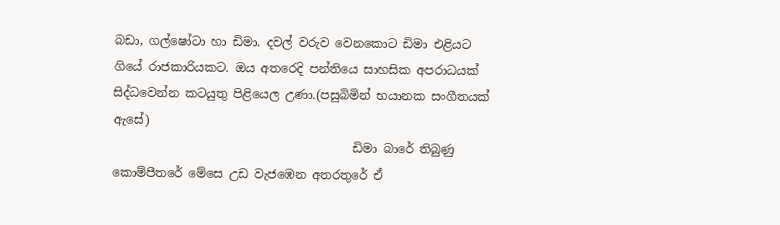බඩා, ගල්ෂෝටා හා ඩිමා. දවල් වරුව වෙනකොට ඩිමා එළියට ගියේ රාජකාරියකට. ඔය අතරෙදි පන්තියෙ සාහසික අපරාධයක් සිද්ධවෙන්න කටයුතු පිළියෙල උණා.(පසුබිමින් භයානක සංගීතයක් ඇසේ)
                                        ඩිමා බාරේ තිබුණු කොම්පීතරේ මේසෙ උඩ වැජඹෙන අතරතුරේ ඒ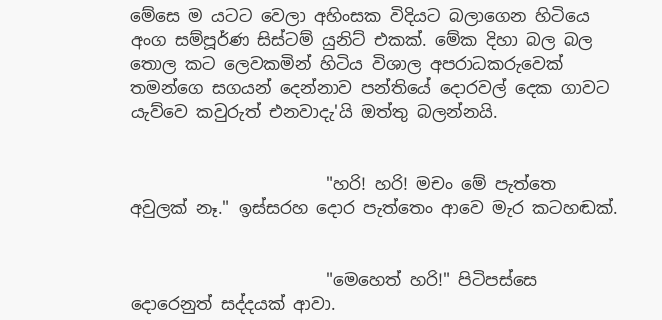මේසෙ ම යටට වෙලා අහිංසක විදියට බලාගෙන හිටියෙ අංග සම්පූර්ණ සිස්ටම් යුනිට් එකක්. මේක දිහා බල බල තොල කට ලෙවකමින් හිටිය විශාල අපරාධකරුවෙක් තමන්ගෙ සගයන් දෙන්නාව පන්තියේ දොරවල් දෙක ගාවට යැව්වෙ කවුරුත් එනවාදැ'යි ඔත්තු බලන්නයි.


                       "හරි! හරි! මචං මේ පැත්තෙ අවුලක් නෑ." ඉස්සරහ දොර පැත්තෙං ආවෙ මැර කටහඬක්.


                       "මෙහෙත් හරි!" පිටිපස්සෙ දොරෙනුත් සද්දයක් ආවා.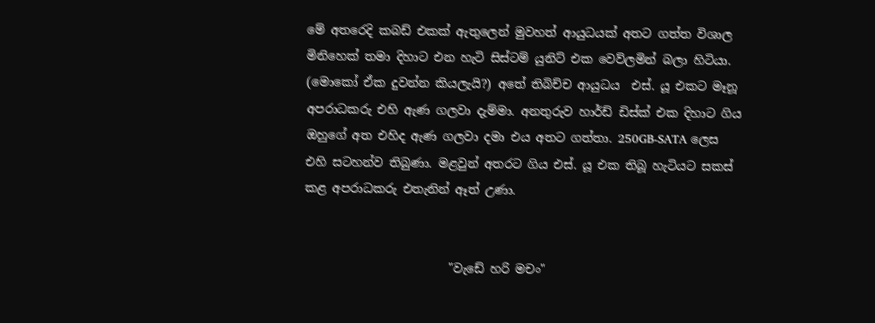මේ අතරෙදි කබඩ් එකක් ඇතුලෙන් මුවහත් ආයුධයක් අතට ගත්ත විශාල මිනිහෙක් තමා දිහාට එන හැටි සිස්ටම් යුනිට් එක වෙව්ලමින් බලා හිටියා. (මොකෝ ඒක දුවන්න කියලැයි?) අතේ තිබිච්ච ආයුධය  එස්. යූ එකට මෑනූ අපරාධකරු එහි ඇණ ගලවා දැම්මා. අනතුරුව හාර්ඩ් ඩිස්ක් එක දිහාට ගිය ඔහුගේ අත එහිද ඇණ ගලවා දමා එය අතට ගත්තා. 250GB-SATA ලෙස එහි සටහන්ව තිබුණා. මළවුන් අතරට ගිය එස්. යූ එක තිබූ හැටියට සකස් කළ අපරාධකරු එතැනින් ඈත් උණා.


                        "වැඩේ හරි මචං"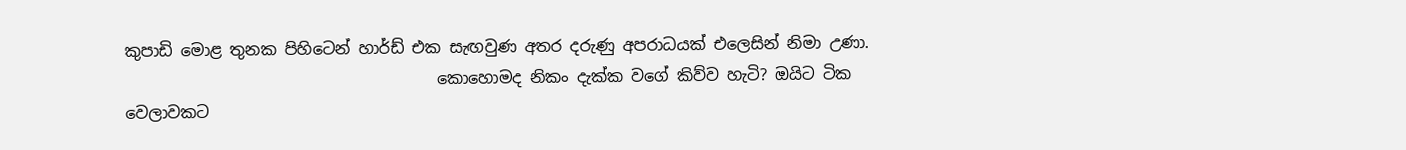කුපාඩි මොළ තුනක පිහිටෙන් හාර්ඩ් එක සැඟවුණ අතර දරුණු අපරාධයක් එලෙසින් නිමා උණා.
                                       කොහොමද නිකං දැක්ක වගේ කිව්ව හැටි? ඔයිට ටික වෙලාවකට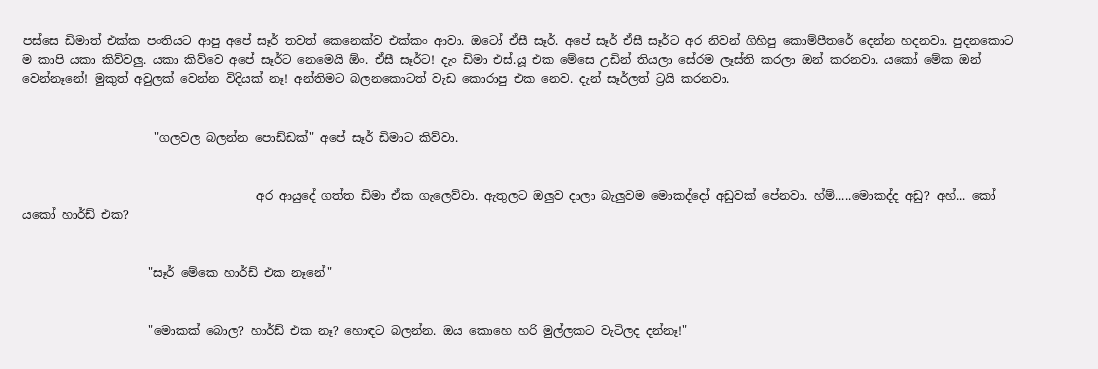පස්සෙ ඩිමාත් එක්ක පංතියට ආපු අපේ සෑර් තවත් කෙනෙක්ව එක්කං ආවා. ඔටෝ ඒසී සෑර්. අපේ සෑර් ඒසී සෑර්ට අර නිවන් ගිහිපු කොම්පීතරේ දෙන්න හදනවා. පුදනකොට ම කාපි යකා කිව්වලු. යකා කිව්වෙ අපේ සෑර්ට නෙමෙයි ඕං. ඒසී සෑර්ට! දැං ඩිමා එස්.යූ එක මේසෙ උඩින් තියලා සේරම ලෑස්ති කරලා ඔන් කරනවා. යකෝ මේක ඔන් වෙන්නෑනේ! මුකුත් අවුලක් වෙන්න විදියක් නෑ! අන්තිමට බලනකොටත් වැඩ කොරාපු එක නෙව. දැන් සෑර්ලත් ට්‍රයි කරනවා.


                      "ගලවල බලන්න පොඩ්ඩක්" අපේ සෑර් ඩිමාට කිව්වා.


                                       අර ආයුදේ ගත්ත ඩිමා ඒක ගැලෙව්වා. ඇතුලට ඔලුව දාලා බැලුවම මොකද්දෝ අඩුවක් පේනවා. හ්ම්.....මොකද්ද අඩු? අහ්... කෝ යකෝ හාර්ඩ් එක?


                     "සෑර් මේකෙ හාර්ඩ් එක නෑනේ"


                     "මොකක් බොල? හාර්ඩ් එක නෑ? හොඳට බලන්න. ඔය කොහෙ හරි මුල්ලකට වැටිලද දන්නෑ!"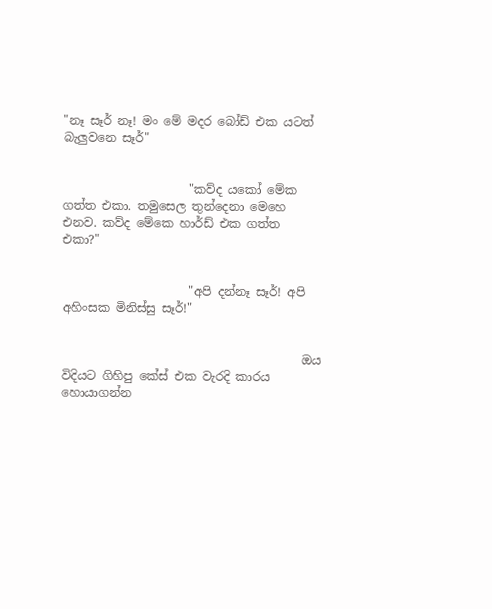"නෑ සෑර් නෑ! මං මේ මදර බෝඩ් එක යටත් බැලුවනෙ සෑර්"


                     "කව්ද යකෝ මේක ගත්ත එකා. තමුසෙල තුන්දෙනා මෙහෙ එනව. කව්ද මේකෙ හාර්ඩ් එක ගත්ත එකා?"


                     "අපි දන්නෑ සෑර්! අපි අහිංසක මිනිස්සු සෑර්!"


                                        ඔය විදියට ගිහිපු කේස් එක වැරදි කාරය හොයාගන්න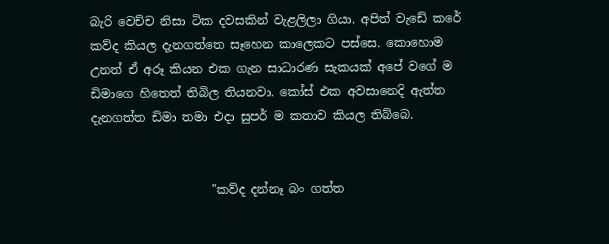බැරි වෙච්ච නිසා ටික දවසකින් වැළලිලා ගියා. අපිත් වැඩේ කරේ කව්ද කියල දැනගත්තෙ සෑහෙන කාලෙකට පස්සෙ. කොහොම උනත් ඒ අරූ කියන එක ගැන සාධාරණ සැකයක් අපේ වගේ ම ඩිමාගෙ හිතෙත් තිබිල තියනවා. කෝස් එක අවසානෙදි ඇත්ත දැනගත්ත ඩිමා තමා එදා සුපර් ම කතාව කියල තිබ්බෙ.


                    "කව්ද දන්නෑ බං ගත්ත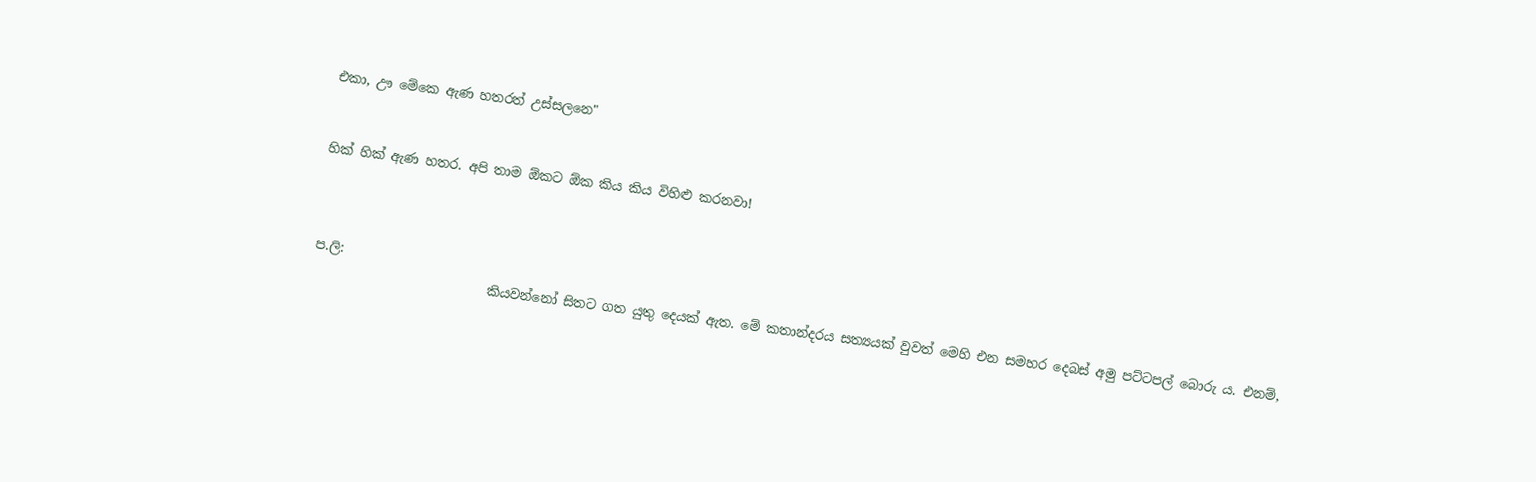එකා, ඌ මේකෙ ඇණ හතරත් උස්සලනෙ"


හික් හික් ඇණ හතර. අපි තාම ඕකට ඕක කිය කිය විහිළු කරනවා!



ප.ලි:
                           කියවන්නෝ සිතට ගත යුතු දෙයක් ඇත. මේ කතාන්දරය සත්‍යයක් වුවත් මෙහි එන සමහර දෙබස් අමු පට්ටපල් බොරු ය. එනම්,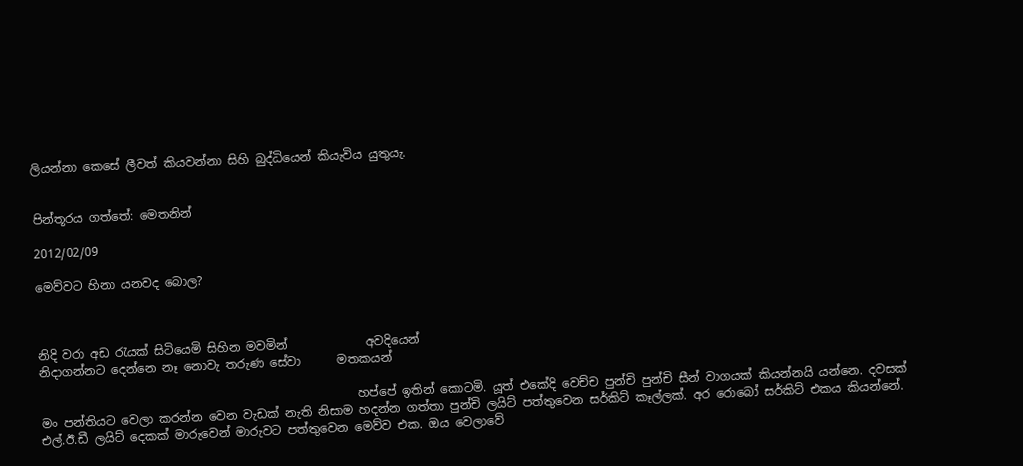ලියන්නා කෙසේ ලීවත් කියවන්නා සිහි බුද්ධියෙන් කියැවිය යුතුයැ.


පින්තූරය ගත්තේ: මෙතනින්

2012/02/09

මෙව්වට හිනා යනවද බොල?



නිදි වරා අඩ රැයක් සිටියෙමි සිහින මවමින්             අවදියෙන්
නිදාගන්නට දෙන්නෙ නෑ නොවැ තරුණ සේවා      මතකයන්

                                                     හප්පේ ඉතින් කොටමි. යූත් එකේදි වෙච්ච පුන්චි පුන්චි සීන් වාගයක් කියන්නයි යන්නෙ. දවසක් මං පන්තියට වෙලා කරන්න වෙන වැඩක් නැති නිසාම හදන්න ගත්තා පුන්චි ලයිට් පත්තුවෙන සර්කිට් කෑල්ලක්. අර රොබෝ සර්කිට් එකය කියන්නේ. එල්.ඊ.ඩී ලයිට් දෙකක් මාරුවෙන් මාරුවට පත්තුවෙන මෙව්ව එක. ඔය වෙලාවේ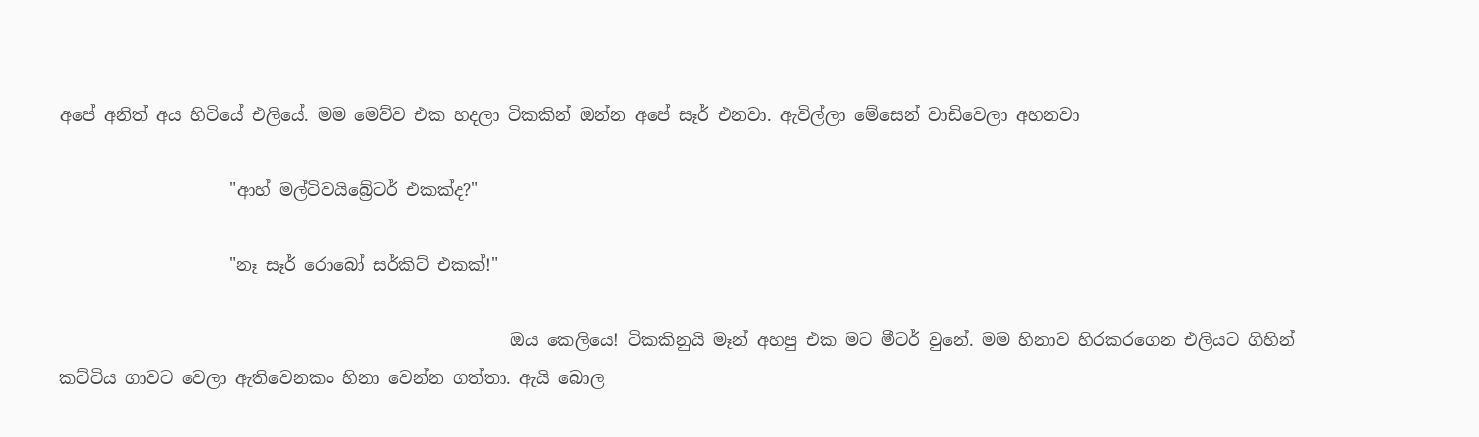අපේ අනිත් අය හිටියේ එලියේ. මම මෙව්ව එක හදලා ටිකකින් ඔන්න අපේ සෑර් එනවා. ඇවිල්ලා මේසෙන් වාඩිවෙලා අහනවා

                    "ආහ් මල්ටිවයිබ්‍රේටර් එකක්ද?"

                    "නෑ සෑර් රොබෝ සර්කිට් එකක්!"

                                                     ඔය කෙලියෙ! ටිකකිනුයි මෑන් අහපු එක මට මීටර් වුනේ. මම හිනාව හිරකරගෙන එලියට ගිහින් කට්ටිය ගාවට වෙලා ඇතිවෙනකං හිනා වෙන්න ගත්තා. ඇයි බොල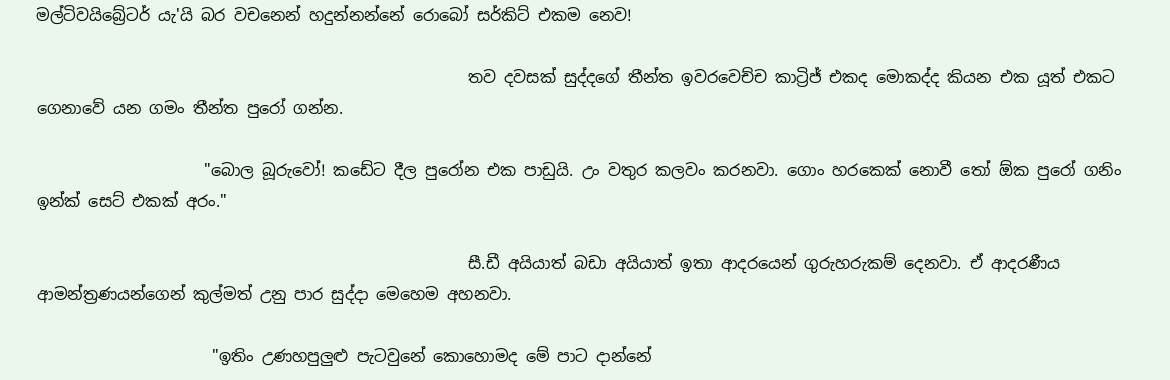මල්ටිවයිබ්‍රේටර් යැ'යි බර වචනෙන් හදුන්නන්නේ රොබෝ සර්කිට් එකම නෙව!

                                                      තව දවසක් සුද්දගේ තීන්ත ඉවරවෙච්ච කාට්‍රිජ් එකද මොකද්ද කියන එක යූත් එකට ගෙනාවේ යන ගමං තීන්ත පුරෝ ගන්න.

                     "බොල බූරුවෝ! කඩේට දීල පුරෝන එක පාඩුයි. උං වතුර කලවං කරනවා. ගොං හරකෙක් නොවී තෝ ඕක පුරෝ ගනිං ඉන්ක් සෙට් එකක් අරං."

                                                      සී.ඩී අයියාත් බඩා අයියාත් ඉතා ආදරයෙන් ගුරුහරුකම් දෙනවා. ඒ ආදරණීය ආමන්ත්‍රණයන්ගෙන් කුල්මත් උනු පාර සුද්දා මෙහෙම අහනවා.

                      "ඉතිං උණහපුලුළු පැටවුනේ කොහොමද මේ පාට දාන්නේ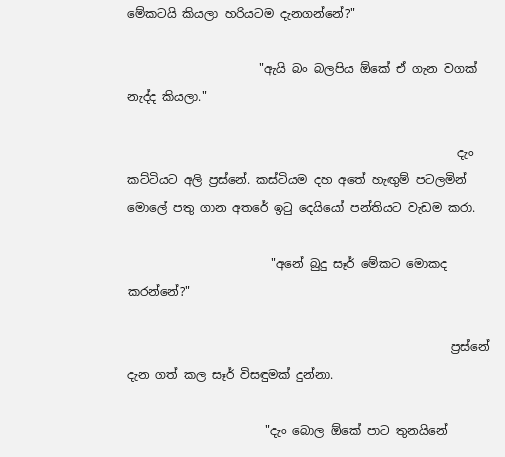මේකටයි කියලා හරියටම දැනගන්නේ?"

                      "ඇයි බං බලපිය ඕකේ ඒ ගැන වගක් නැද්ද කියලා."

                                                       දැං කට්ටියට අලි ප්‍රස්නේ. කස්ටියම දහ අතේ හැඟුම් පටලමින් මොලේ පතු ගාන අතරේ ඉටු දෙයියෝ පන්තියට වැඩම කරා.

                        "අනේ බුදු සෑර් මේකට මොකද කරන්නේ?"

                                                      ප්‍රස්නේ දැන ගත් කල සෑර් විසඳුමක් දුන්නා.

                       "දැං බොල ඕකේ පාට තුනයිනේ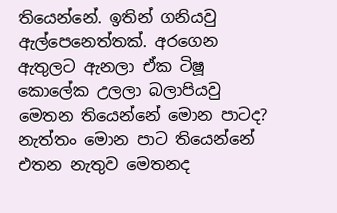තියෙන්නේ. ඉතින් ගනියවු ඇල්පෙනෙත්තක්. අරගෙන ඇතුලට ඇනලා ඒක ටිෂූ කොලේක උලලා බලාපියවු මෙතන තියෙන්නේ මොන පාටද? නැත්තං මොන පාට තියෙන්නේ එතන නැතුව මෙතනද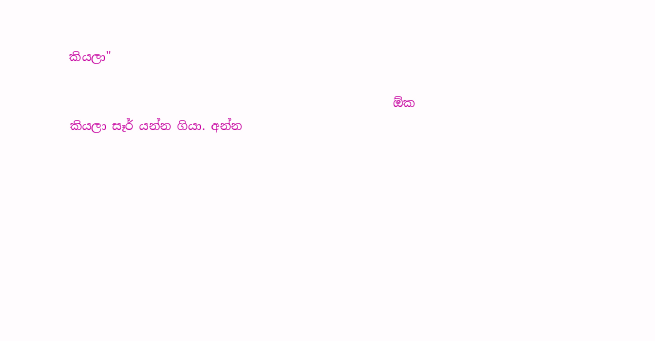කියලා"

                                                      ඕක කියලා සෑර් යන්න ගියා. අන්න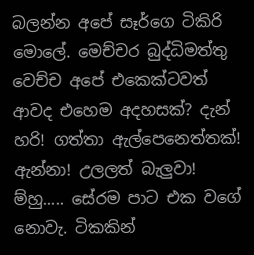බලන්න අපේ සෑර්ගෙ ටිකිරි මොලේ. මෙච්චර බුද්ධිමත්තු වෙච්ච අපේ එකෙක්ටවත් ආවද එහෙම අදහසක්? දැන් හරි! ගත්තා ඇල්පෙනෙත්තක්! ඇන්නා! උලලත් බැලුවා! ම්හු..... සේරම පාට එක වගේ නොවැ. ටිකකින්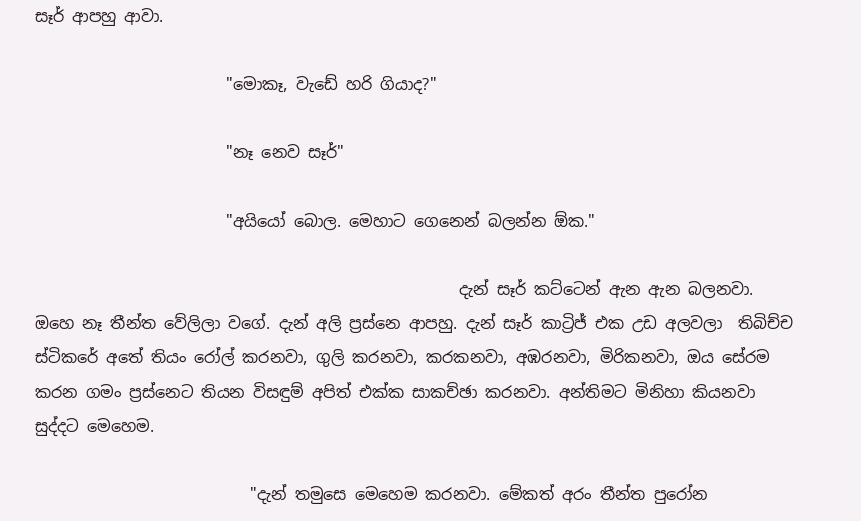සෑර් ආපහු ආවා.

                        "මොකෑ, වැඩේ හරි ගියාද?"

                        "නෑ නෙව සෑර්"

                        "අයියෝ බොල. මෙහාට ගෙනෙන් බලන්න ඕක."

                                                     දැන් සෑර් කට්ටෙන් ඇන ඇන බලනවා. ඔහෙ නෑ තීන්ත වේලිලා වගේ. දැන් අලි ප්‍රස්නෙ ආපහු. දැන් සෑර් කාට්‍රිජ් එක උඩ අලවලා  තිබිච්ච ස්ටිකරේ අතේ තියං රෝල් කරනවා, ගුලි කරනවා, කරකනවා, අඹරනවා, මිරිකනවා, ඔය සේරම කරන ගමං ප්‍රස්නෙට තියන විසඳුම් අපිත් එක්ක සාකච්ඡා කරනවා. අන්තිමට මිනිහා කියනවා සුද්දට මෙහෙම.

                           "දැන් තමුසෙ මෙහෙම කරනවා. මේකත් අරං තීන්ත පුරෝන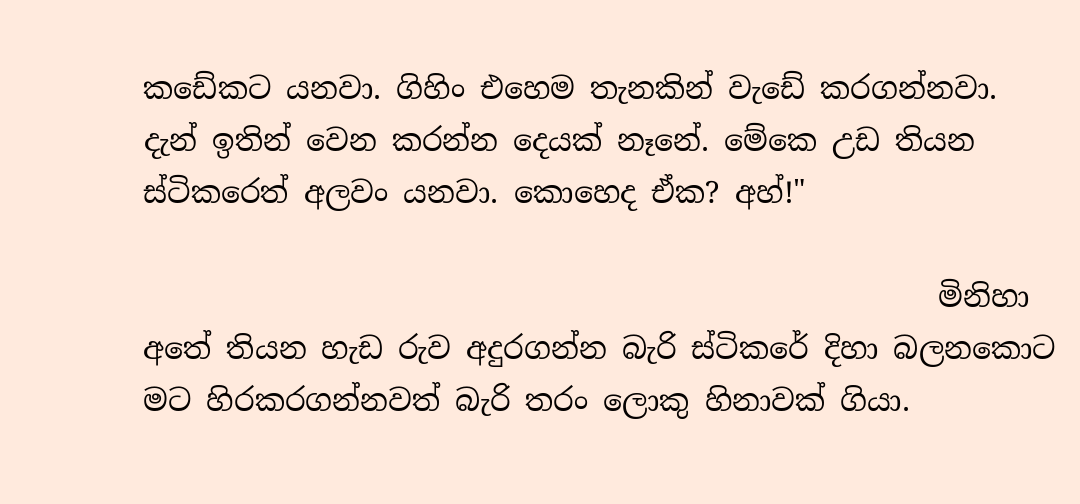කඩේකට යනවා. ගිහිං එහෙම තැනකින් වැඩේ කරගන්නවා. දැන් ඉතින් වෙන කරන්න දෙයක් නෑනේ. මේකෙ උඩ තියන ස්ටිකරෙත් අලවං යනවා. කොහෙද ඒක? අහ්!"

                                                     මිනිහා අතේ තියන හැඩ රුව අදුරගන්න බැරි ස්ටිකරේ දිහා බලනකොට මට හිරකරගන්නවත් බැරි තරං ලොකු හිනාවක් ගියා.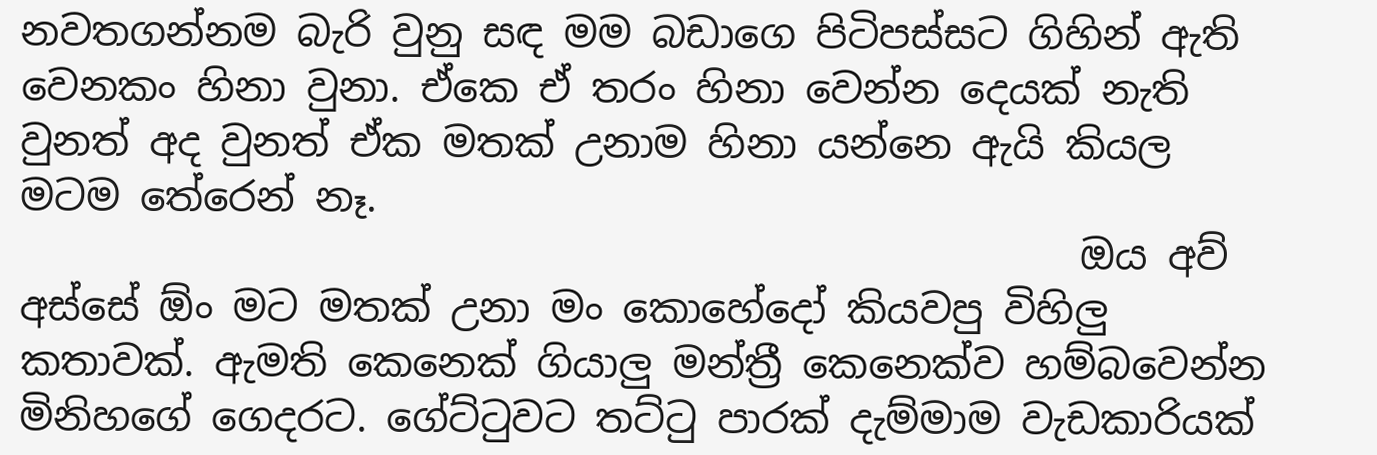නවතගන්නම බැරි වුනු සඳ මම බඩාගෙ පිටිපස්සට ගිහින් ඇති වෙනකං හිනා වුනා. ඒකෙ ඒ තරං හිනා වෙන්න දෙයක් නැති වුනත් අද වුනත් ඒක මතක් උනාම හිනා යන්නෙ ඇයි කියල මටම තේරෙන් නෑ.
                                                     ඔය අව් අස්සේ ඕං මට මතක් උනා මං කොහේදෝ කියවපු විහිලු කතාවක්. ඇමති කෙනෙක් ගියාලු මන්ත්‍රී කෙනෙක්ව හම්බවෙන්න මිනිහගේ ගෙදරට. ගේට්ටුවට තට්ටු පාරක් දැම්මාම වැඩකාරියක්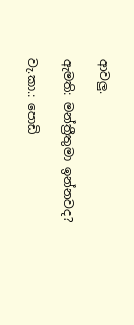ආවලු.

ඇමති: මන්ත්‍රීතුමා ඉන්නවද?

වැ.කා.: පොඩි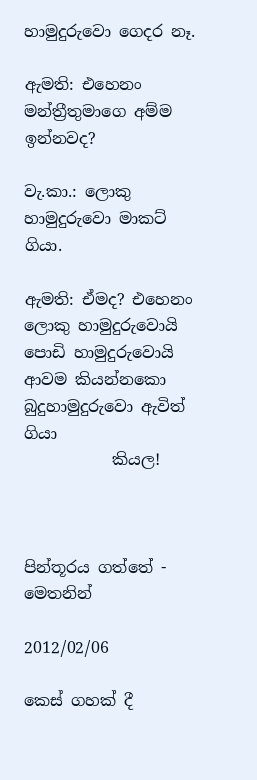හාමුදුරුවො ගෙදර නෑ.

ඇමති: එහෙනං මන්ත්‍රීතුමාගෙ අම්ම ඉන්නවද?

වැ.කා.: ලොකු හාමුදුරුවො මාකට් ගියා.

ඇමති: ඒමද? එහෙනං ලොකු හාමුදුරුවොයි පොඩි හාමුදුරුවොයි ආවම කියන්නකො බුදුහාමුදුරුවො ඇවිත් ගියා
           කියල!



පින්තූරය ගත්තේ - මෙතනින්

2012/02/06

කෙස් ගහක් දී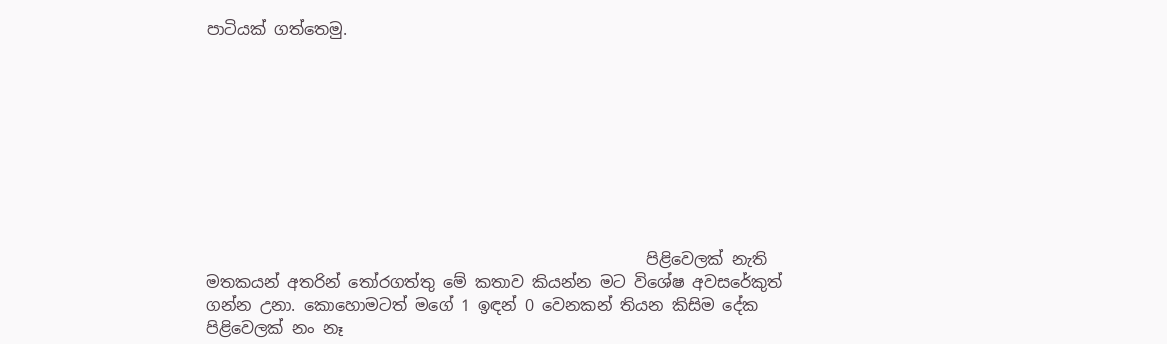පාටියක් ගත්තෙමු.









                                                       පිළිවෙලක් නැති මතකයන් අතරින් තෝරගත්තු මේ කතාව කියන්න මට විශේෂ අවසරේකුත් ගන්න උනා. කොහොමටත් මගේ 1 ඉඳන් 0 වෙනකන් තියන කිසිම දේක පිළිවෙලක් නං නෑ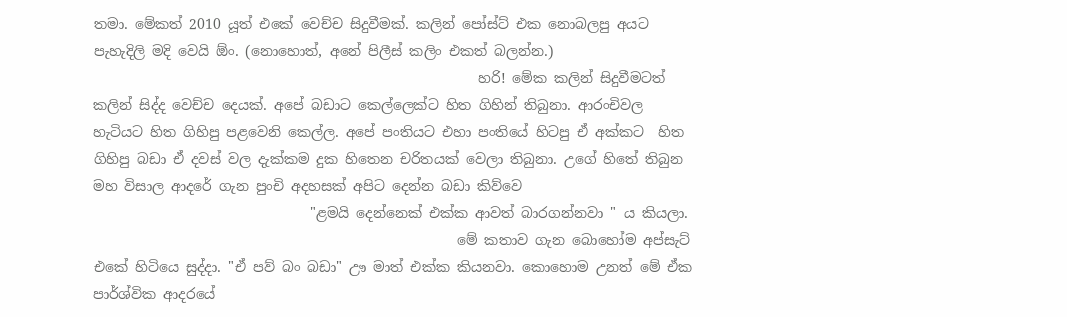තමා. මේකත් 2010 යූත් එකේ වෙච්ච සිදුවීමක්. කලින් පෝස්ට් එක නොබලපු අයට පැහැදිලි මදි වෙයි ඕං. (නොහොත්, අනේ පිලීස් කලිං එකත් බලන්න.)
                                                       හරි! මේක කලින් සිදුවීමටත් කලින් සිද්ද වෙච්ච දෙයක්. අපේ බඩාට කෙල්ලෙක්ට හිත ගිහින් තිබුනා. ආරංචිවල හැටියට හිත ගිහිපු පළවෙනි කෙල්ල. අපේ පංතියට එහා පංතියේ හිටපු ඒ අක්කට  හිත ගිහිපු බඩා ඒ දවස් වල දැක්කම දුක හිතෙන චරිතයක් වෙලා තිබුනා. උගේ හිතේ තිබුන මහ විසාල ආදරේ ගැන පුංචි අදහසක් අපිට දෙන්න බඩා කිව්වෙ
                               "ළමයි දෙන්නෙක් එක්ක ආවත් බාරගන්නවා " ය කියලා.
                                                    මේ කතාව ගැන බොහෝම අප්සැට් එකේ හිටියෙ සුද්දා. "ඒ පව් බං බඩා" ඌ මාත් එක්ක කියනවා. කොහොම උනත් මේ ඒක පාර්ශ්වික ආදරයේ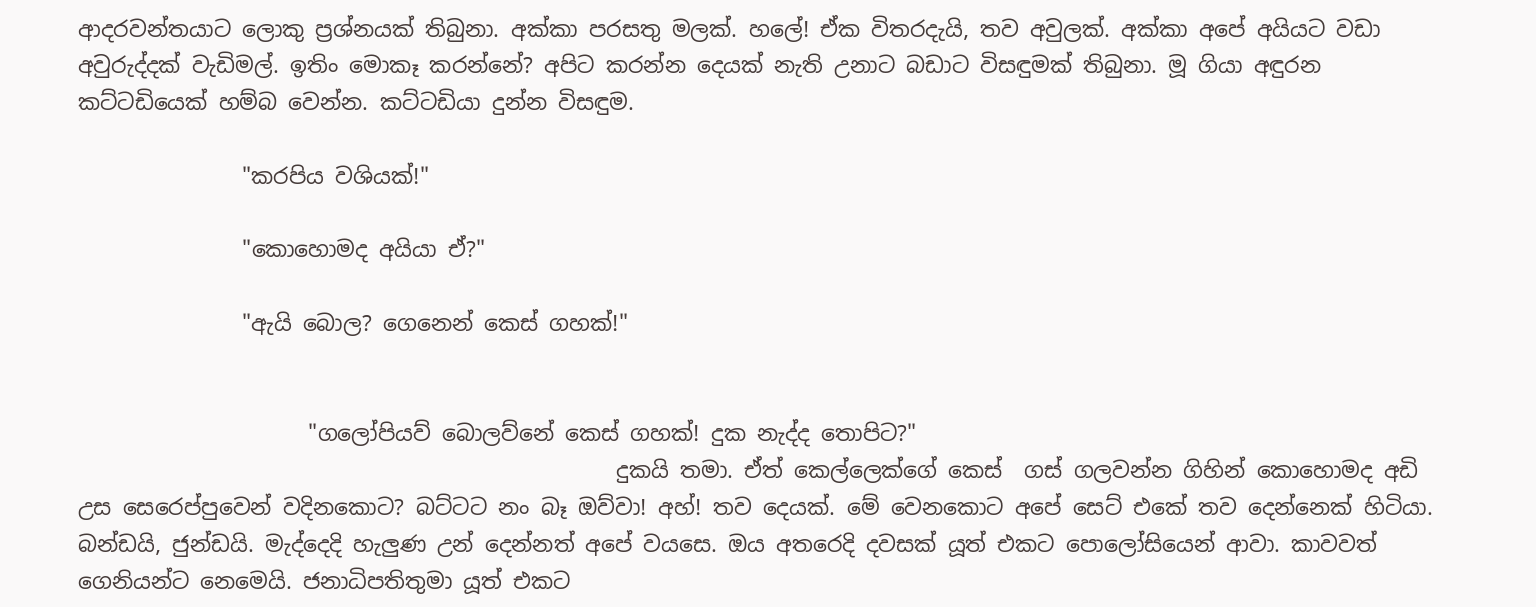ආදරවන්තයාට ලොකු ප්‍රශ්නයක් තිබුනා. අක්කා පරසතු මලක්. හලේ! ඒක විතරදැයි, තව අවුලක්. අක්කා අපේ අයියට වඩා අවුරුද්දක් වැඩිමල්. ඉතිං මොකෑ කරන්නේ? අපිට කරන්න දෙයක් නැති උනාට බඩාට විසඳුමක් තිබුනා. මූ ගියා අඳුරන කට්ටඩියෙක් හම්බ වෙන්න. කට්ටඩියා දුන්න විසඳුම.

               "කරපිය වශියක්!"

               "කොහොමද අයියා ඒ?"

               "ඇයි බොල? ගෙනෙන් කෙස් ගහක්!"


                     "ගලෝපියව් බොලව්නේ කෙස් ගහක්! දුක නැද්ද තොපිට?"
                                                 දුකයි තමා. ඒත් කෙල්ලෙක්ගේ කෙස්  ගස් ගලවන්න ගිහින් කොහොමද අඩි උස සෙරෙප්පුවෙන් වදිනකොට? බට්ටට නං බෑ ඔව්වා! අහ්! තව දෙයක්. මේ වෙනකොට අපේ සෙට් එකේ තව දෙන්නෙක් හිටියා. බන්ඩයි, ජුන්ඩයි. මැද්දෙදි හැලුණ උන් දෙන්නත් අපේ වයසෙ. ඔය අතරෙදි දවසක් යූත් එකට පොලෝසියෙන් ආවා. කාවවත් ගෙනියන්ට නෙමෙයි. ජනාධිපතිතුමා යූත් එකට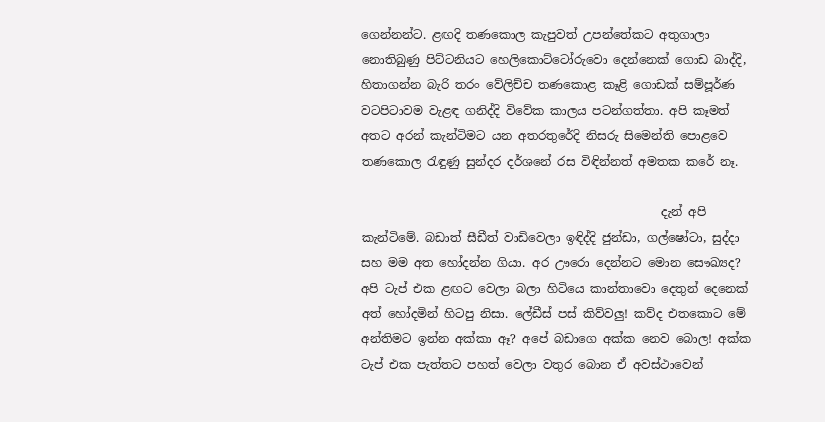ගෙන්නන්ට. ළඟදි තණකොල කැපුවත් උපන්තේකට අතුගාලා නොතිබුණු පිට්ටනියට හෙලිකොට්ටෝරුවො දෙන්නෙක් ගොඩ බාද්දි, හිතාගන්න බැරි තරං වේලිච්ච තණකොළ කෑළි ගොඩක් සම්පූර්ණ වටපිටාවම වැළඳ ගනිද්දි විවේක කාලය පටන්ගත්තා. අපි කෑමත් අතට අරන් කැන්ටිමට යන අතරතුරේදි නිසරු සිමෙන්ති පොළවෙ තණකොල රැඳුණු සුන්දර දර්ශනේ රස විඳින්නත් අමතක කරේ නෑ.

                                                  දැන් අපි කැන්ටිමේ. බඩාත් සීඩීත් වාඩිවෙලා ඉඳිද්දි ජුන්ඩා, ගල්ෂෝටා, සුද්දා සහ මම අත හෝදන්න ගියා. අර ඌරො දෙන්නට මොන සෞඛ්‍යද? අපි ටැප් එක ළඟට වෙලා බලා හිටියෙ කාන්තාවො දෙතුන් දෙනෙක් අත් හෝදමින් හිටපු නිසා. ලේඩීස් පස් කිව්වලු! කව්ද එතකොට මේ අන්තිමට ඉන්න අක්කා ඈ? අපේ බඩාගෙ අක්ක නෙව බොල! අක්ක ටැප් එක පැත්තට පහත් වෙලා වතුර බොන ඒ අවස්ථාවෙන්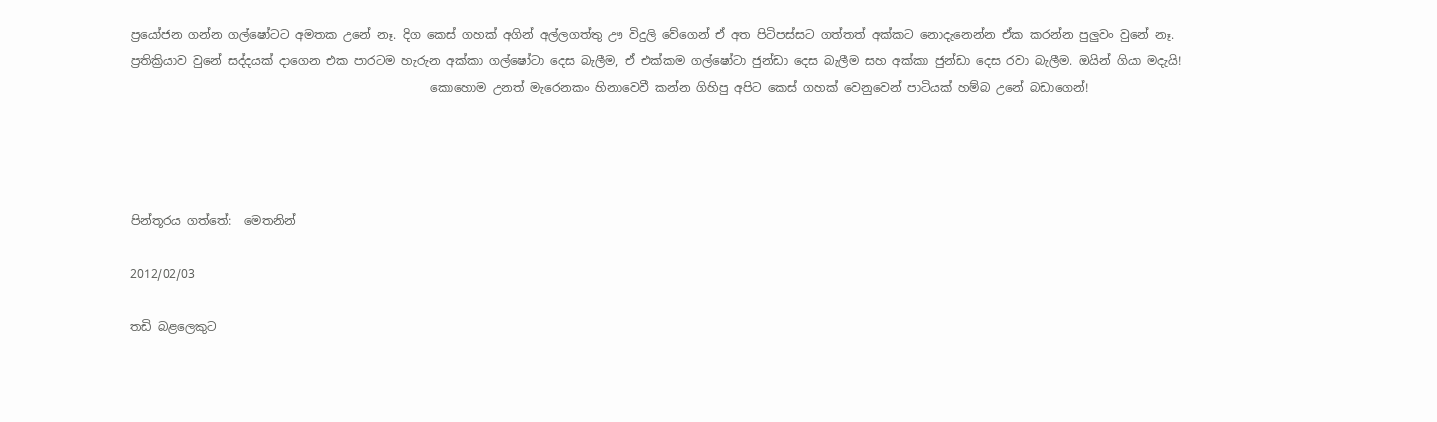ප්‍රයෝජන ගන්න ගල්ෂෝටට අමතක උනේ නෑ. දිග කෙස් ගහක් අගින් අල්ලගත්තු ඌ විදුලි වේගෙන් ඒ අත පිටිපස්සට ගත්තත් අක්කට නොදැනෙන්න ඒක කරන්න පුලුවං වුනේ නෑ. ප්‍රතික්‍රියාව වුනේ සද්දයක් දාගෙන එක පාරටම හැරුන අක්කා ගල්ෂෝටා දෙස බැලීම, ඒ එක්කම ගල්ෂෝටා ජුන්ඩා දෙස බැලීම සහ අක්කා ජුන්ඩා දෙස රවා බැලීම. ඔයින් ගියා මදැයි!
                                                  කොහොම උනත් මැරෙනකං හිනාවෙවී කන්න ගිහිපු අපිට කෙස් ගහක් වෙනුවෙන් පාටියක් හම්බ උනේ බඩාගෙන්!




පින්තූරය ගත්තේ:  මෙතනින්

2012/02/03

තඩි බළලෙකුට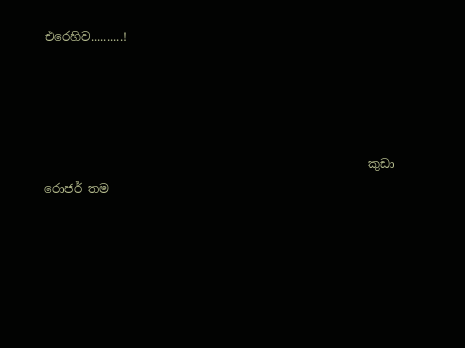එරෙහිව..........!




                                                      කුඩා රොජර් තම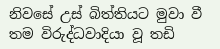නිවසේ උස් බිත්තියට මුවා වී තම විරුද්ධවාදියා වූ තඩි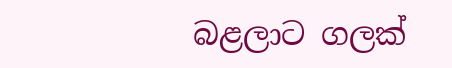බළලාට ගලක්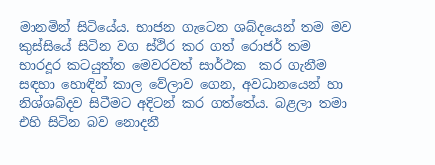මානමින් සිටියේය. භාජන ගැටෙන ශබ්දයෙන් තම මව කුස්සියේ සිටින වග ස්ථිර කර ගත් රොජර් තම භාරදූර කටයුත්ත මෙවරවත් සාර්ථක  කර ගැනීම සඳහා හොඳින් කාල වේලාව ගෙන, අවධානයෙන් හා නිශ්ශබ්දව සිටීමට අදිටන් කර ගත්තේය. බළලා තමා එහි සිටින බව නොදනී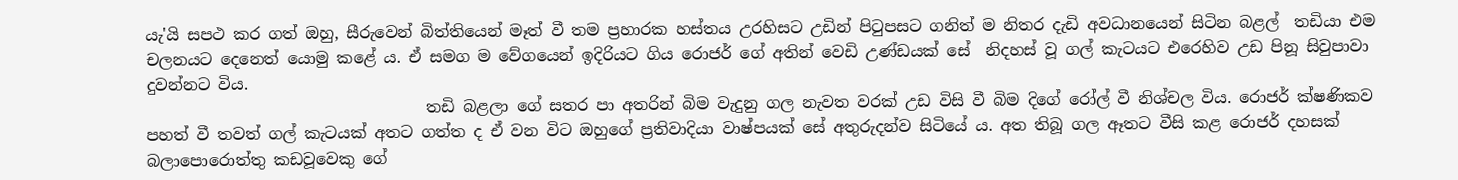යැ'යි සපථ කර ගත් ඔහු, සීරුවෙන් බිත්තියෙන් මෑත් වී තම ප්‍රහාරක හස්තය උරහිසට උඩින් පිටුපසට ගනිත් ම නිතර දැඩි අවධානයෙන් සිටින බළල්  තඩියා එම චලනයට දෙනෙත් යොමු කළේ ය. ඒ සමග ම වේගයෙන් ඉදිරියට ගිය රොජර් ගේ අතින් වෙඩි උණ්ඩයක් සේ  නිදහස් වූ ගල් කැටයට එරෙහිව උඩ පිනූ සිවුපාවා දුවන්නට විය.
                                   තඩි බළලා ගේ සතර පා අතරින් බිම වැදුනු ගල නැවත වරක් උඩ විසි වී බිම දිගේ රෝල් වී නිශ්චල විය. රොජර් ක්ෂණිකව පහත් වී තවත් ගල් කැටයක් අතට ගත්ත ද ඒ වන විට ඔහුගේ ප්‍රතිවාදියා වාෂ්පයක් සේ අතුරුදන්ව සිටියේ ය. අත තිබූ ගල ඈතට වීසි කළ රොජර් දහසක් බලාපොරොත්තු කඩවූවෙකු ගේ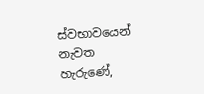ස්වභාවයෙන් නැවත හැරුණේ,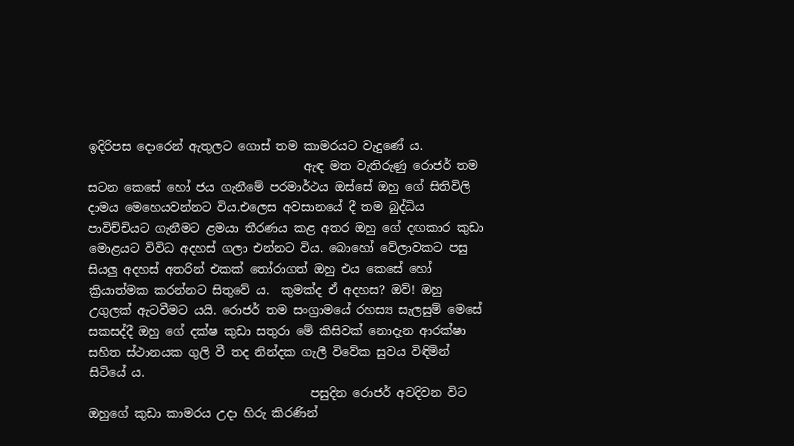ඉදිරිපස දොරෙන් ඇතුලට ගොස් තම කාමරයට වැදුණේ ය.
                                    ඇඳ මත වැතිරුණු රොජර් තම සටන කෙසේ හෝ ජය ගැනීමේ පරමාර්ථය ඔස්සේ ඔහු ගේ සිතිවිලි දාමය මෙහෙයවන්නට විය.එලෙස අවසානයේ දී තම බුද්ධිය පාවිච්චියට ගැනීමට ළමයා තීරණය කළ අතර ඔහු ගේ දඟකාර කුඩා මොළයට විවිධ අදහස් ගලා එන්නට විය. බොහෝ වේලාවකට පසු සියලු අදහස් අතරින් එකක් තෝරාගත් ඔහු එය කෙසේ හෝ ක්‍රියාත්මක කරන්නට සිතුවේ ය.  කුමක්ද ඒ අදහස? ඔව්! ඔහු උගුලක් ඇටවීමට යයි. රොජර් තම සංග්‍රාමයේ රහස්‍ය සැලසුම් මෙසේ සකසද්දී ඔහු ගේ දක්ෂ කුඩා සතුරා මේ කිසිවක් නොදැන ආරක්ෂා සහිත ස්ථානයක ගුලි වී තද නින්දක ගැලී විවේක සුවය විඳිමින් සිටියේ ය.
                                     පසුදින රොජර් අවදිවන විට ඔහුගේ කුඩා කාමරය උදා හිරු කිරණින්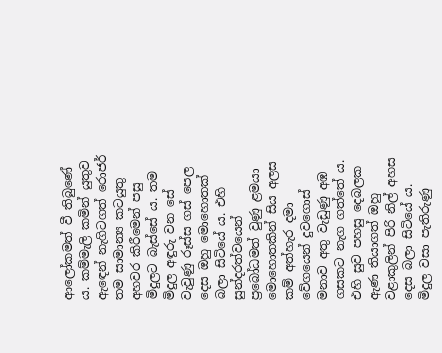ආලෝකමත් වී තිබුණේ ය. කම්මැලි කමින් යුතුව ඇඳෙන් නැගිටගත් රොජර් තම සාමාන්‍ය කටයුතු අහවර කිරීමෙන් පසු මිදුලට බැස්සේ ය. තම මිදුල අඳුරු වන සේ  වැවුණු රූස්ස ගස් පෙල දෙස ඔහු මොහොතක් බලා සිටියේ ය. එහි සුන්දරත්වයෙන් ප්‍රබෝධමත් වුණු ළමයා මොහොතකින් සිය අලස කම් අත්හැර දමා වේගයෙන් දුවගොස් මනාව අතු වැඩුණු අඹ ගසකට නැග ගත්තේ ය. එහි සුව පහසු දෙබලක ඇණ තියාගත් ඔහු වළාකුලින් පිරි නිල් අහස දෙස බලා සිටියේ ය. මිදුල වසා පැතිරුණු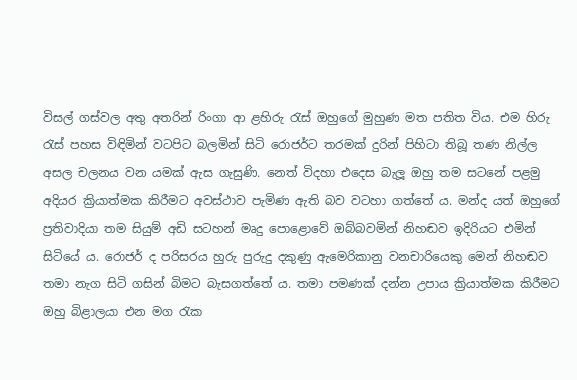විසල් ගස්වල අතු අතරින් රිංගා ආ ළහිරු රැස් ඔහුගේ මුහුණ මත පතිත විය. එම හිරු රැස් පහස විඳිමින් වටපිට බලමින් සිටි රොජර්ට තරමක් දුරින් පිහිටා තිබූ තණ නිල්ල අසල චලනය වන යමක් ඇස ගැසුණි. නෙත් විදහා එදෙස බැලූ ඔහු තම සටනේ පළමු අදියර ක්‍රියාත්මක කිරීමට අවස්ථාව පැමිණ ඇති බව වටහා ගත්තේ ය. මන්ද යත් ඔහුගේ ප්‍රතිවාදියා තම සියුම් අඩි සටහන් මෘදු පොළොවේ ඔබ්බවමින් නිහඬව ඉදිරියට එමින් සිටියේ ය. රොජර් ද පරිසරය හුරු පුරුදු දකුණු ඇමෙරිකානු වනචාරියෙකු මෙන් නිහඬව තමා නැග සිටි ගසින් බිමට බැසගත්තේ ය. තමා පමණක් දන්න උපාය ක්‍රියාත්මක කිරීමට ඔහු බිළාලයා එන මග රැක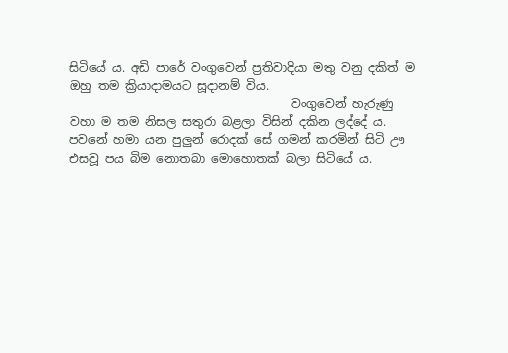සිටියේ ය. අඩි පාරේ වංගුවෙන් ප්‍රතිවාදියා මතු වනු දකිත් ම ඔහු තම ක්‍රියාදාමයට සූදානම් විය.
                                     වංගුවෙන් හැරුණු වහා ම තම නිසල සතුරා බළලා විසින් දකින ලද්දේ ය. පවනේ හමා යන පුලුන් රොදක් සේ ගමන් කරමින් සිටි ඌ එසවූ පය බිම නොතබා මොහොතක් බලා සිටියේ ය.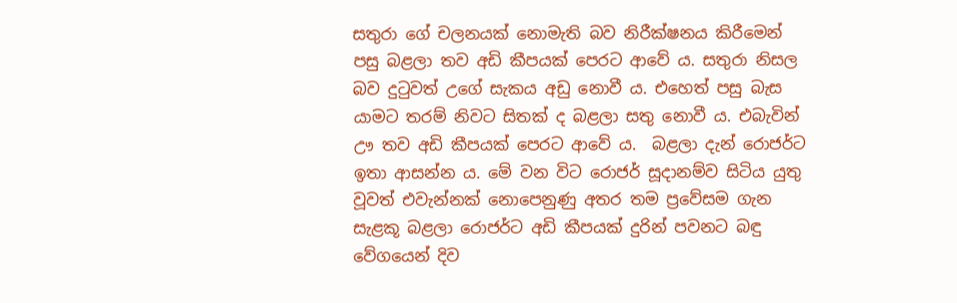සතුරා ගේ චලනයක් නොමැති බව නිරීක්ෂනය කිරීමෙන් පසු බළලා තව අඩි කීපයක් පෙරට ආවේ ය. සතුරා නිසල බව දුටුවත් උගේ සැකය අඩු නොවී ය. එහෙත් පසු බැස යාමට තරම් නිවට සිතක් ද බළලා සතු නොවී ය. එබැවින් ඌ තව අඩි කීපයක් පෙරට ආවේ ය.  බළලා දැන් රොජර්ට ඉතා ආසන්න ය. මේ වන විට රොජර් සූදානම්ව සිටිය යුතු වූවත් එවැන්නක් නොපෙනුණු අතර තම ප්‍රවේසම ගැන සැළකූ බළලා රොජර්ට අඩි කීපයක් දුරින් පවනට බඳු වේගයෙන් දිව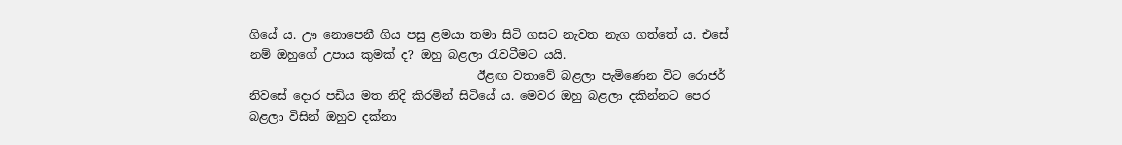ගියේ ය. ඌ නොපෙනී ගිය පසු ළමයා තමා සිටි ගසට නැවත නැග ගත්තේ ය. එසේ නම් ඔහුගේ උපාය කුමක් ද? ඔහු බළලා රැවටීමට යයි.
                                      ඊළඟ වතාවේ බළලා පැමිණෙන විට රොජර් නිවසේ දොර පඩිය මත නිදි කිරමින් සිටියේ ය. මෙවර ඔහු බළලා දකින්නට පෙර බළලා විසින් ඔහුව දක්නා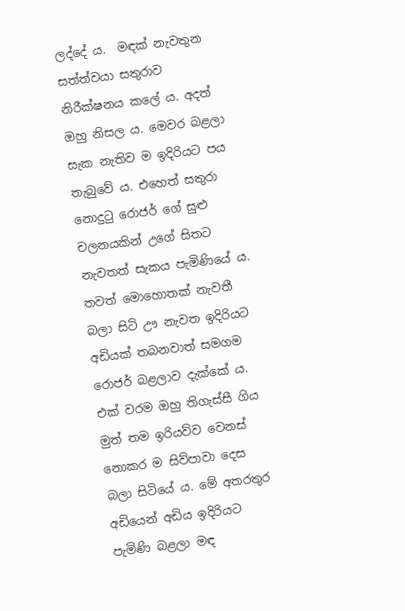ලද්දේ ය.  මඳක් නැවතුන සත්ත්වයා සතුරාව නිරීක්ෂනය කලේ ය. අදත් ඔහු නිසල ය. මෙවර බළලා සැක නැතිව ම ඉදිරියට පය තැබුවේ ය. එහෙත් සතුරා නොදුටු රොජර් ගේ සුළු චලනයකින් උගේ සිතට නැවතත් සැකය පැමිණියේ ය. තවත් මොහොතක් නැවතී බලා සිටි ඌ නැවත ඉදිරියට අඩියක් තබනවාත් සමගම රොජර් බළලාව දැක්කේ ය. එක් වරම ඔහු තිගැස්සී ගිය මුත් තම ඉරියව්ව වෙනස් නොකර ම සිව්පාවා දෙස බලා සිටියේ ය. මේ අතරතුර අඩියෙන් අඩිය ඉදිරියට පැමිණි බළලා මඳ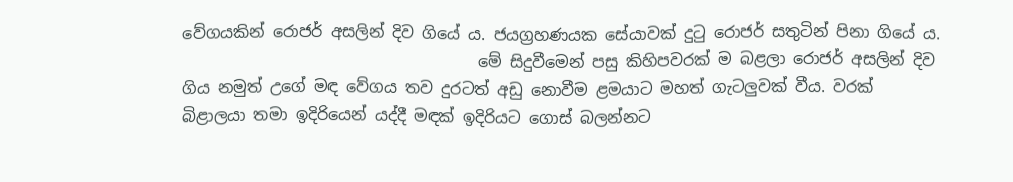වේගයකින් රොජර් අසලින් දිව ගියේ ය. ජයග්‍රහණයක සේයාවක් දුටු රොජර් සතුටින් පිනා ගියේ ය.
                                     මේ සිදුවීමෙන් පසු කිහිපවරක් ම බළලා රොජර් අසලින් දිව ගිය නමුත් උගේ මඳ වේගය තව දුරටත් අඩු නොවීම ළමයාට මහත් ගැටලුවක් වීය. වරක් බිළාලයා තමා ඉදිරියෙන් යද්දී මඳක් ඉදිරියට ගොස් බලන්නට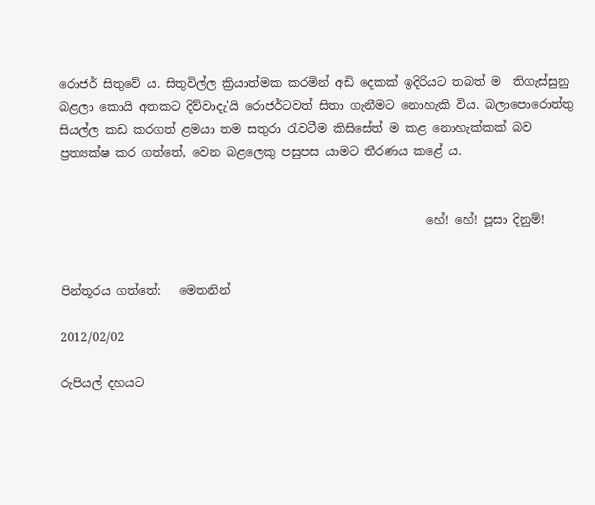රොජර් සිතුවේ ය. සිතුවිල්ල ක්‍රියාත්මක කරමින් අඩි දෙකක් ඉදිරියට තබත් ම  තිගැස්සුනු බළලා කොයි අතකට දිව්වාදැ'යි රොජර්ටවත් සිතා ගැනීමට නොහැකි විය. බලාපොරොත්තු සියල්ල කඩ කරගත් ළමයා තම සතුරා රැවටීම කිසිසේත් ම කළ නොහැක්කක් බව ප්‍රත්‍යක්ෂ කර ගත්තේ, වෙන බළලෙකු පසුපස යාමට තීරණය කළේ ය.


                                                             හේ! හේ! පූසා දිනුම්!


පින්තූරය ගත්තේ:   මෙතනින්

2012/02/02

රුපියල් දහයට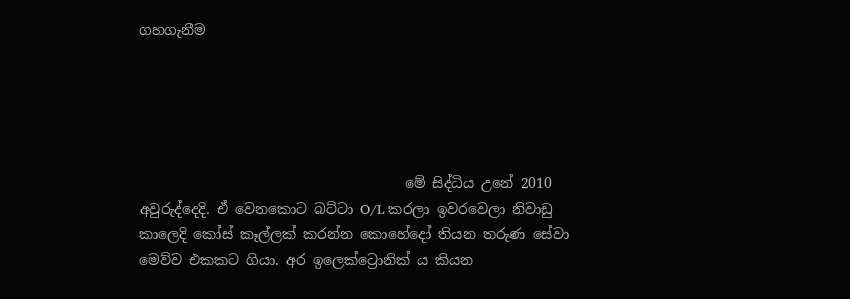ගහගැනීම





                                      මේ සිද්ධිය උනේ 2010 අවුරුද්දෙදි. ඒ වෙනකොට බට්ටා O/L කරලා ඉවරවෙලා නිවාඩු කාලෙදි කෝස් කෑල්ලක් කරන්න කොහේදෝ තියන තරුණ සේවා මෙව්ව එකකට ගියා. අර ඉලෙක්ට්‍රොනික් ය කියන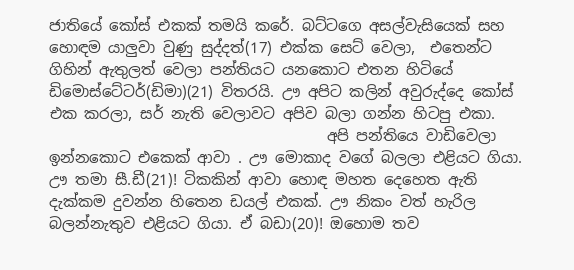ජාතියේ කෝස් එකක් තමයි කරේ. බට්ටගෙ අසල්වැසියෙක් සහ හොඳම යාලුවා වුණු සුද්දත්(17) එක්ක සෙට් වෙලා,  එතෙන්ට ගිහින් ඇතුලත් වෙලා පන්තියට යනකොට එතන හිටියේ ඩිමොස්ටේටර්(ඩිමා)(21) විතරයි. ඌ අපිට කලින් අවුරුද්දෙ කෝස් එක කරලා, සර් නැති වෙලාවට අපිව බලා ගන්න හිටපු එකා.
                                     අපි පන්තියෙ වාඩිවෙලා ඉන්නකොට එකෙක් ආවා . ඌ මොකාද වගේ බලලා එළියට ගියා. ඌ තමා සී.ඩී(21)! ටිකකින් ආවා හොඳ මහත දෙහෙත ඇති දැක්කම දුවන්න හිතෙන ඩයල් එකක්. ඌ නිකං වත් හැරිල බලන්නැතුව එළියට ගියා. ඒ බඩා(20)! ඔහොම තව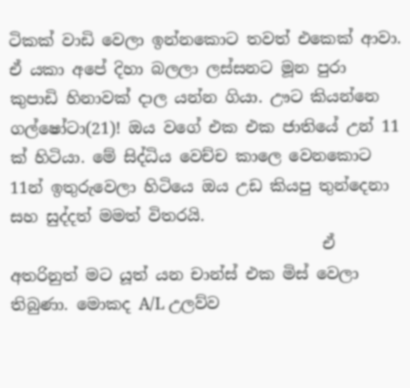ටිකක් වාඩි වෙලා ඉන්නකොට තවත් එකෙක් ආවා. ඒ යකා අපේ දිහා බලලා ලස්සනට මූන පුරා  කුපාඩි හිනාවක් දාල යන්න ගියා. ඌට කියන්නෙ ගල්ෂෝටා(21)! ඔය වගේ එක එක ජාතියේ උන් 11 ක් හිටියා. මේ සිද්ධිය වෙච්ච කාලෙ වෙනකොට 11න් ඉතුරුවෙලා හිටියෙ ඔය උඩ කියපු තුන්දෙනා සහ සුද්දත් මමත් විතරයි.
                                       ඒ අතරිනුත් මට යූත් යන චාන්ස් එක මිස් වෙලා තිබුණා. මොකද A/L උලව්ව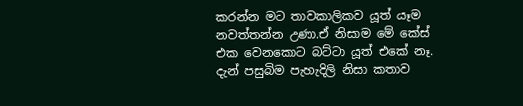කරන්න මට තාවකාලිකව යූත් යෑම නවත්තන්න උණා.ඒ නිසාම මේ කේස් එක වෙනකොට බට්ටා යූත් එකේ නෑ. දැන් පසුබිම පැහැදිලි නිසා කතාව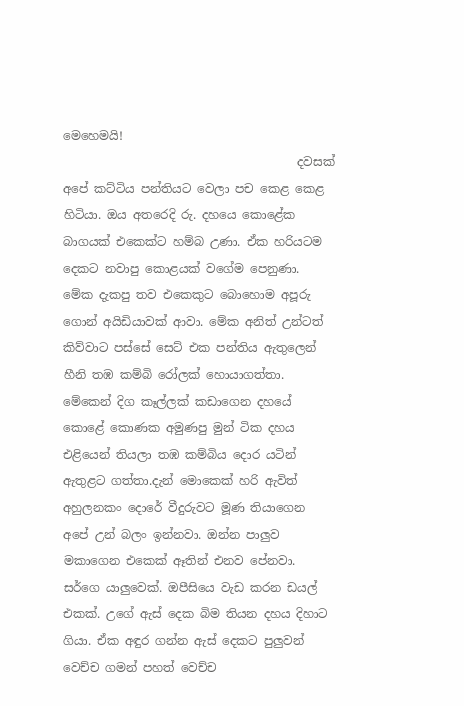මෙහෙමයි!
                                       දවසක් අපේ කට්ටිය පන්තියට වෙලා පච කෙළ කෙළ හිටියා. ඔය අතරෙදි රු. දහයෙ කොළේක බාගයක් එකෙක්ට හම්බ උණා. ඒක හරියටම දෙකට නවාපු කොළයක් වගේම පෙනුණා. මේක දැකපු තව එකෙකුට බොහොම අපූරු ගොන් අයිඩියාවක් ආවා. මේක අනිත් උන්ටත් කිව්වාට පස්සේ සෙට් එක පන්තිය ඇතුලෙන් හීනි තඹ කම්බි රෝලක් හොයාගත්තා. මේකෙන් දිග කෑල්ලක් කඩාගෙන දහයේ කොළේ කොණක අමුණපු මුන් ටික දහය එළියෙන් තියලා තඹ කම්බිය දොර යටින් ඇතුළට ගත්තා.දැන් මොකෙක් හරි ඇවිත් අහුලනකං දොරේ වීදුරුවට මූණ තියාගෙන අපේ උන් බලං ඉන්නවා. ඔන්න පාලුව මකාගෙන එකෙක් ඈතින් එනව පේනවා. සර්ගෙ යාලුවෙක්. ඔපීසියෙ වැඩ කරන ඩයල් එකක්. උගේ ඇස් දෙක බිම තියන දහය දිහාට ගියා. ඒක අඳුර ගන්න ඇස් දෙකට පුලුවන් වෙච්ච ගමන් පහත් වෙච්ච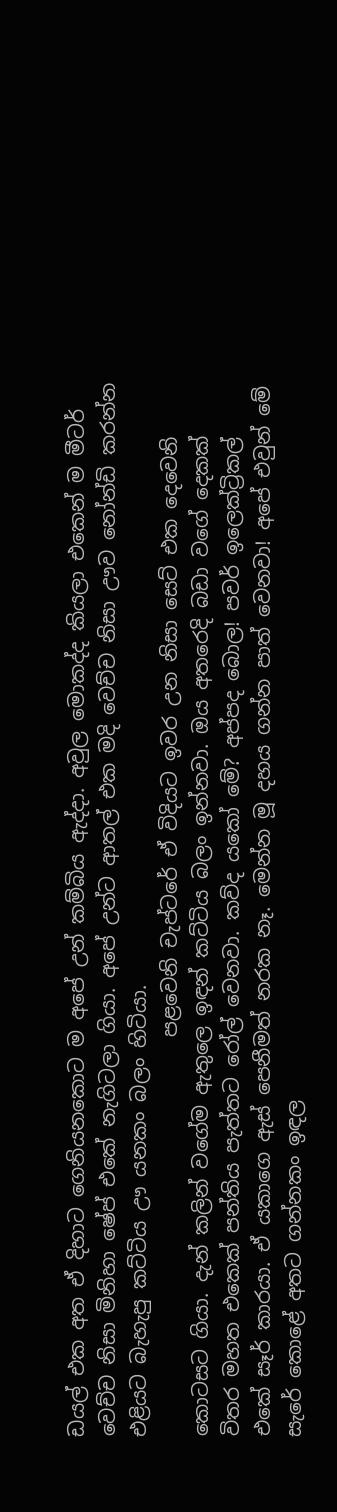ඩයල් එක අත ඒ දිහාට ගෙනියනකොට ම අපේ උන් කම්බිය ඇද්දා. අවුල මොකද්ද කියලා එකෙන් ම මීටර් වෙච්ච නිසා මිනිහා ෂේප් එකේ නැගිටලා ගියා. අපේ උන්ට ආතල් එක මදි වෙච්ච නිසා ඌව නෝන්ඩි කරන්න එළියට බැහැපු කට්ටිය ඌ යනකං බලං හිටියා.
                                        පළවෙනි චැප්ටරේ ඒ විදියට ඉවර උන නිසා සෙට් එක දෙවෙනි කොටසට ගියා. දැන් කලින් වගේම ඇතුලෙ ඉඳන් කට්ටිය බලං ඉන්නවා. ඔය අතරෙදි බඩා වගේ දෙකක් විතර මහත එකෙක් පන්තිය පැත්තට රෝල් වෙනවා. කව්ද යකෝ මේ? අප්පද බොල! පවර් ඉලෙක්ට්‍රිකල් එකේ සෑර් කාරයා. ඒ යකාගෙ ඇස් පෙනීමත් නරක නෑ. මෙන්න මූ දහය ගන්න පාත් වෙනවා! අපේ එවුන් මේ සැරේ කොළේ අතට ගන්නකං ඉඳල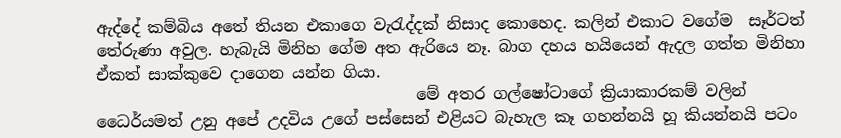ඇද්දේ කම්බිය අතේ තියන එකාගෙ වැරැද්දක් නිසාද කොහෙද. කලින් එකාට වගේම  සෑර්ටත් තේරුණා අවුල. හැබැයි මිනිහ ගේම අත ඇරියෙ නෑ. බාග දහය හයියෙන් ඇදල ගත්ත මිනිහා ඒකත් සාක්කුවෙ දාගෙන යන්න ගියා.
                                        මේ අතර ගල්ෂෝටාගේ ක්‍රියාකාරකම් වලින් ධෛර්යමත් උනු අපේ උදවිය උගේ පස්සෙන් එළියට බැහැල කෑ ගහන්නයි හූ කියන්නයි පටං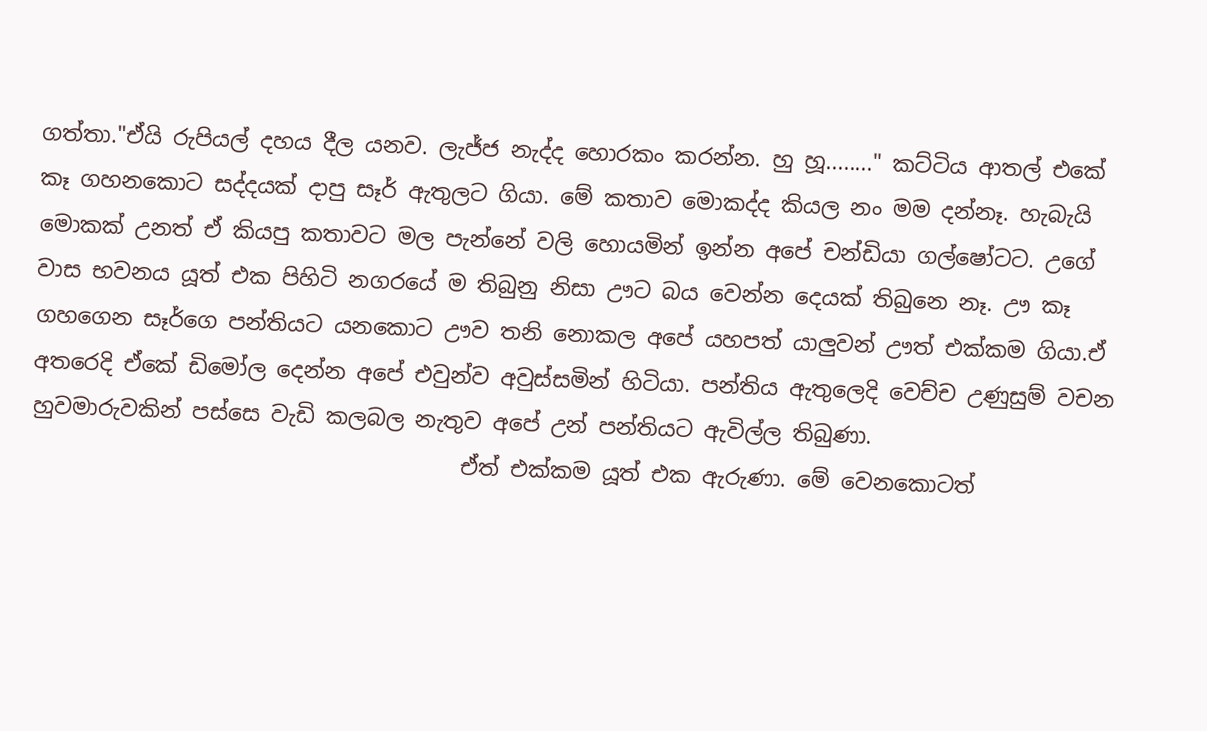ගත්තා."ඒයි රුපියල් දහය දීල යනව. ලැජ්ජ නැද්ද හොරකං කරන්න. හු හූ........" කට්ටිය ආතල් එකේ කෑ ගහනකොට සද්දයක් දාපු සෑර් ඇතුලට ගියා. මේ කතාව මොකද්ද කියල නං මම දන්නෑ. හැබැයි මොකක් උනත් ඒ කියපු කතාවට මල පැන්නේ වලි හොයමින් ඉන්න අපේ චන්ඩියා ගල්ෂෝටට. උගේ වාස භවනය යූත් එක පිහිටි නගරයේ ම තිබුනු නිසා ඌට බය වෙන්න දෙයක් තිබුනෙ නෑ. ඌ කෑ ගහගෙන සෑර්ගෙ පන්තියට යනකොට ඌව තනි නොකල අපේ යහපත් යාලුවන් ඌත් එක්කම ගියා.ඒ අතරෙදි ඒකේ ඩිමෝල දෙන්න අපේ එවුන්ව අවුස්සමින් හිටියා. පන්තිය ඇතුලෙදි වෙච්ච උණුසුම් වචන හුවමාරුවකින් පස්සෙ වැඩි කලබල නැතුව අපේ උන් පන්තියට ඇවිල්ල තිබුණා.
                                       ඒත් එක්කම යූත් එක ඇරුණා. මේ වෙනකොටත්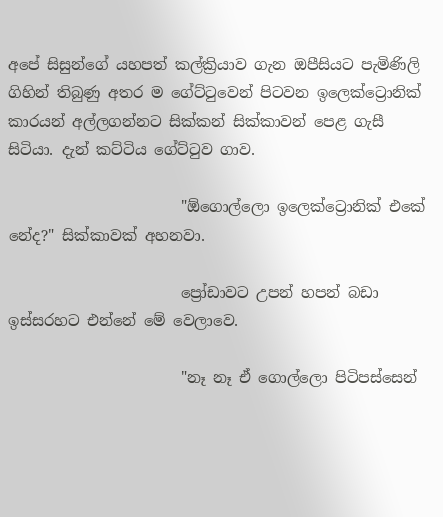අපේ සිසුන්ගේ යහපත් කල්ක්‍රියාව ගැන ඔපීසියට පැමිණිලි ගිහින් තිබුණු අතර ම ගේට්ටුවෙන් පිටවන ඉලෙක්ට්‍රොනික් කාරයන් අල්ලගන්නට සික්කන් සික්කාවන් පෙළ ගැසී සිටියා. දැන් කට්ටිය ගේට්ටුව ගාව.

                       "ඕගොල්ලො ඉලෙක්ට්‍රොනික් එකේ නේද?" සික්කාවක් අහනවා.

                       ප්‍රෝඩාවට උපන් හපන් බඩා ඉස්සරහට එන්නේ මේ වෙලාවෙ.

                       "නෑ නෑ ඒ ගොල්ලො පිටිපස්සෙන්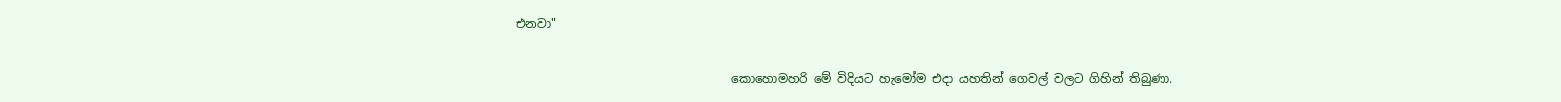එනවා"

                                    කොහොමහරි මේ විදියට හැමෝම එදා යහතින් ගෙවල් වලට ගිහින් තිබුණා.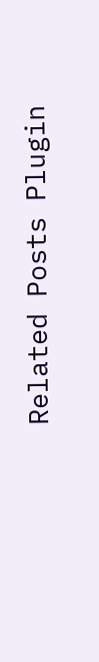Related Posts Plugin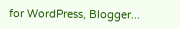for WordPress, Blogger...